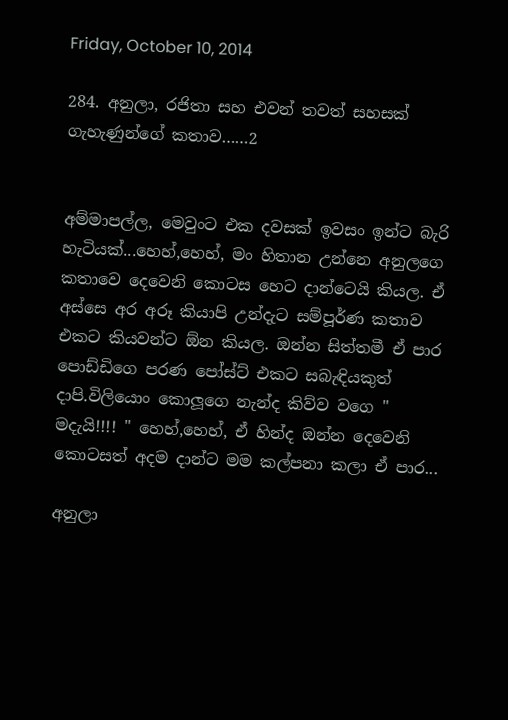Friday, October 10, 2014

284. අනුලා, රජිතා සහ එවන් තවත් සහසක් ගැහැණුන්ගේ කතාව……2


අම්මාපල්ල, මෙවුංට එක දවසක් ඉවසං ඉන්ට බැරි හැටියක්...හෙහ්,හෙහ්, මං හිතාන උන්නෙ අනුලගෙ කතාවෙ දෙවෙනි කොටස හෙට දාන්ටෙයි කියල. ඒ අස්සෙ අර අරූ කියාපි උන්දැට සම්පූර්ණ කතාව එකට කියවන්ට ඕන කියල. ඔන්න සිත්තමී ඒ පාර පොඩ්ඩිගෙ පරණ පෝස්ට් එකට සබැඳියකුත් දාපි.විලියොං කොලූගෙ නැන්ද කිව්ව වගෙ " මදැයි!!!! " හෙහ්,හෙහ්, ඒ හින්ද ඔන්න දෙවෙනි කොටසත් අදම දාන්ට මම කල්පනා කලා ඒ පාර...

අනුලා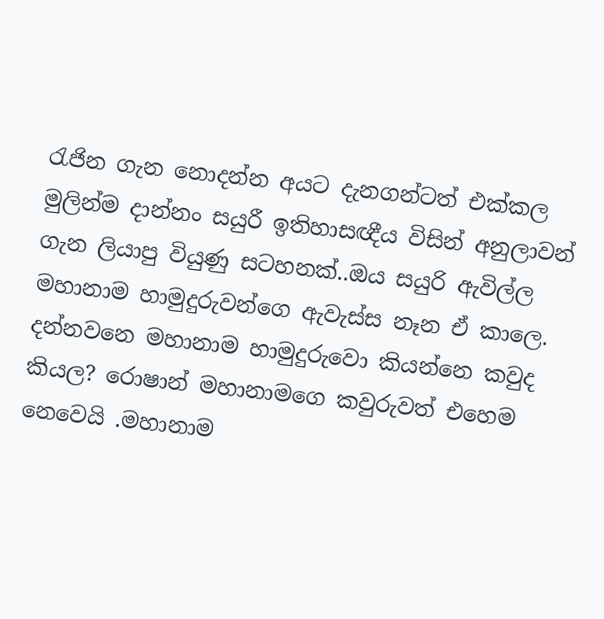රැජින ගැන නොදන්න අයට දැනගන්ටත් එක්කල මුලින්ම දාන්නං සයුරී ඉතිහාසඥීය විසින් අනුලාවන් ගැන ලියාපු වියුණු සටහනක්..ඔය සයුරි ඇවිල්ල මහානාම හාමුදුරුවන්ගෙ ඇවැස්ස නෑන ඒ කාලෙ. දන්නවනෙ මහානාම හාමුදුරුවො කියන්නෙ කවුද කියල? රොෂාන් මහානාමගෙ කවුරුවත් එහෙම නෙවෙයි .මහානාම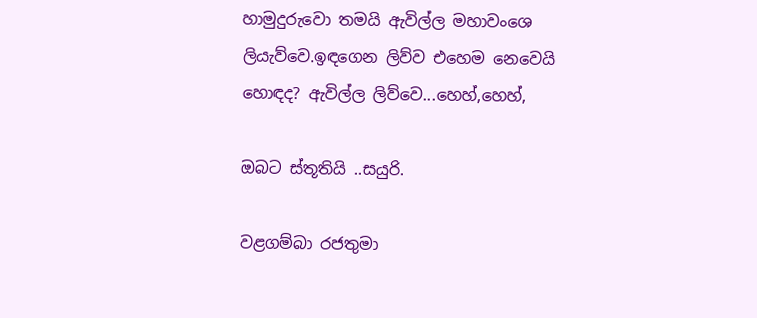හාමුදුරුවො තමයි ඇවිල්ල මහාවංශෙ ලියැව්වෙ.ඉඳගෙන ලිව්ව එහෙම නෙවෙයි හොඳද? ඇවිල්ල ලිව්වෙ...හෙහ්,හෙහ්,

ඔබට ස්තූතියි ..සයුරි.

වළගම්බා රජතුමා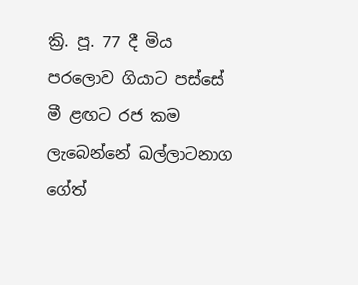ක්‍රි. පූ. 77 දී මිය පරලොව ගියාට පස්සේ මී ළඟට රජ කම ලැබෙන්නේ ඛල්ලාටනාග ගේත්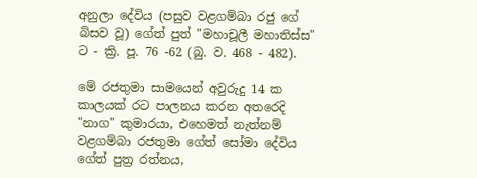අනුලා දේවිය (පසුව වළගම්බා රජු ගේ බිසව වූ) ගේත් පුත් "මහාචූලී මහාතිස්ස" ට - ක්‍රි. පූ. 76 -62 (බු. ව. 468 - 482).

මේ රජතුමා සාමයෙන් අවුරුදු 14 ක කාලයක් රට පාලනය කරන අතරෙදි "නාග" කුමාරයා, එහෙමත් නැත්නම් වළගම්බා රජතුමා ගේත් සෝමා දේවිය ගේත් පුත්‍ර රත්නය,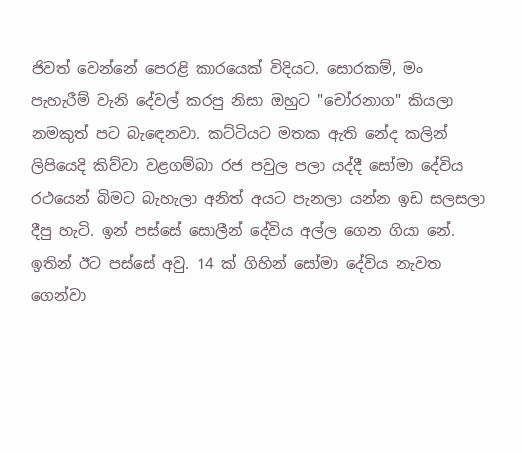ජිවත් වෙන්නේ පෙරළි කාරයෙක් විදියට. සොරකම්, මං පැහැරීම් වැනි දේවල් කරපු නිසා ඔහුට "චෝරනාග" කියලා නමකුත් පට බැඳෙනවා. කට්ටියට මතක ඇති නේද කලින් ලිපියෙදි කිව්වා වළගම්බා රජ පවුල පලා යද්දී සෝමා දේවිය රථයෙන් බිමට බැහැලා අනිත් අයට පැනලා යන්න ඉඩ සලසලා දීපු හැටි. ඉන් පස්සේ සොලීන් දේවිය අල්ල ගෙන ගියා නේ. ඉතින් ඊට පස්සේ අවු. 14 ක් ගිහින් සෝමා දේවිය නැවත ගෙන්වා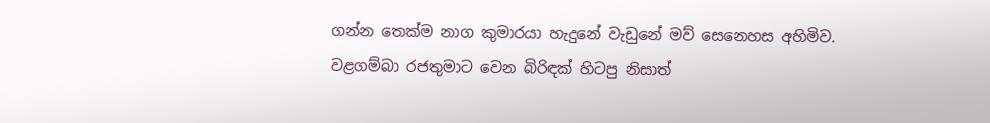ගන්න තෙක්ම නාග කුමාරයා හැදුනේ වැඩුනේ මව් සෙනෙහස අහිමිව. වළගම්බා රජතුමාට වෙන බිරිඳක් හිටපු නිසාත්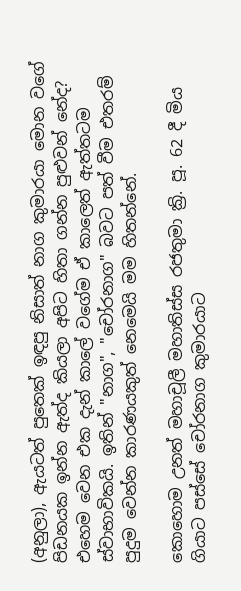(අනුලා), ඇයටත් පුතෙක් ඉඳපු නිසාත් නාග කුමාරයා මොන වගේ පිඩනයක ඉන්න ඇත්ද කියලා අපිට හිතා ගන්න පුළුවන් නේද? එහෙම වෙන එක දැන් කාලේ වගේම ඒ කාලෙත් ඇත්තටම ස්වාභාවිකයි. ඉතින් "නාග", "චෝරනාග" බවට පත් වීම එතරම් පුදුම වෙන්න කාරණයකුත් නෙමෙයි මම හිතන්නේ.

කොහොම උනත් මහාචූලී මහාතිස්ස රජතුමා ක්‍රි. පූ. 62 දී මිය ගියාට පස්සේ චෝරනාග කුමාරයාට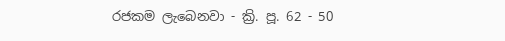රජකම ලැබෙනවා - ක්‍රි. පූ. 62 - 50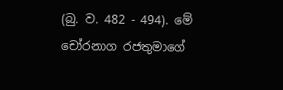(බු. ව. 482 - 494). මේ චෝරනාග රජතුමාගේ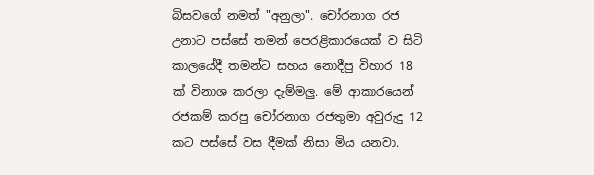බිසවගේ නමත් "අනුලා". චෝරනාග රජ උනාට පස්සේ තමන් පෙරළිකාරයෙක් ව සිටි කාලයේදී තමන්ට සහය නොදීපු විහාර 18 ක් විනාශ කරලා දැම්මලු. මේ ආකාරයෙන් රජකම් කරපු චෝරනාග රජතුමා අවුරුදු 12 කට පස්සේ වස දීමක් නිසා මිය යනවා.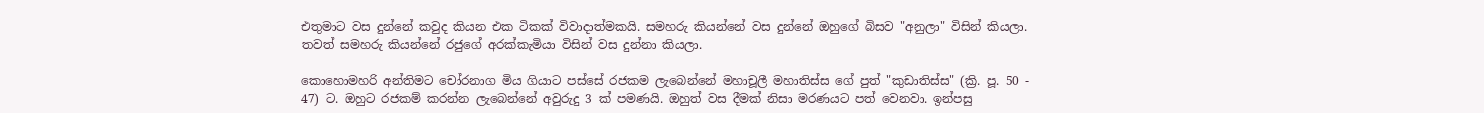එතුමාට වස දුන්නේ කවුද කියන එක ටිකක් විවාදාත්මකයි. සමහරු කියන්නේ වස දුන්නේ ඔහුගේ බිසව "අනුලා" විසින් කියලා. තවත් සමහරු කියන්නේ රජුගේ අරක්කැමියා විසින් වස දුන්නා කියලා.

කොහොමහරි අන්තිමට චෝරනාග මිය ගියාට පස්සේ රජකම ලැබෙන්නේ මහාචූලී මහාතිස්ස ගේ පුත් "කුඩාතිස්ස" (ක්‍රි. පූ. 50 - 47) ට. ඔහුට රජකම් කරන්න ලැබෙන්නේ අවුරුදු 3 ක් පමණයි. ඔහුත් වස දීමක් නිසා මරණයට පත් වෙනවා. ඉන්පසු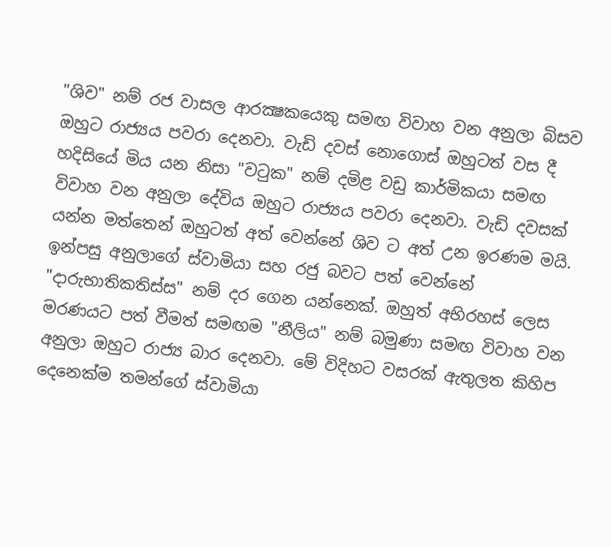"ශිව" නම් රජ වාසල ආරක්‍ෂකයෙකු සමඟ විවාහ වන අනුලා බිසව ඔහුට රාජ්‍යය පවරා දෙනවා. වැඩි දවස් නොගොස් ඔහුටත් වස දී හදිසියේ මිය යන නිසා "වටුක" නම් දමිළ වඩු කාර්මිකයා සමඟ විවාහ වන අනුලා දේවිය ඔහුට රාජ්‍යය පවරා දෙනවා. වැඩි දවසක් යන්න මත්තෙන් ඔහුටත් අත් වෙන්නේ ශිව ට අත් උන ඉරණම මයි. ඉන්පසු අනුලාගේ ස්වාමියා සහ රජු බවට පත් වෙන්නේ "දාරුභාතිකතිස්ස" නම් දර ගෙන යන්නෙක්. ඔහුත් අභිරහස් ලෙස මරණයට පත් වීමත් සමඟම "නීලිය" නම් බමුණා සමඟ විවාහ වන අනුලා ඔහුට රාජ්‍ය බාර දෙනවා. මේ විදිහට වසරක් ඇතුලත කිහිප දෙනෙක්ම තමන්ගේ ස්වාමියා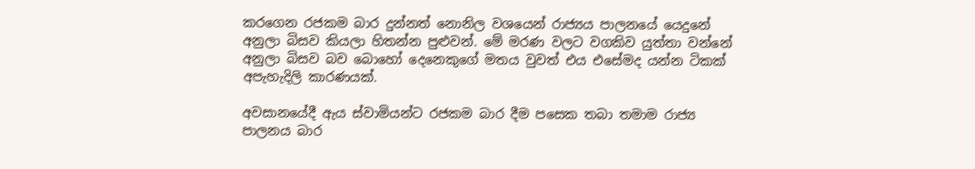කරගෙන රජකම බාර දුන්නත් නොනිල වශයෙන් රාජ්‍යය පාලනයේ යෙදුනේ අනුලා බිසව කියලා හිතන්න පුළුවන්. මේ මරණ වලට වගකිව යුත්තා වන්නේ අනුලා බිසව බව බොහෝ දෙනෙකුගේ මතය වුවත් එය එසේමද යන්න ටිකක් අපැහැදිලි කාරණයක්.

අවසානයේදී ඇය ස්වාමියන්ට රජකම බාර දීම පසෙක තබා තමාම රාජ්‍ය පාලනය බාර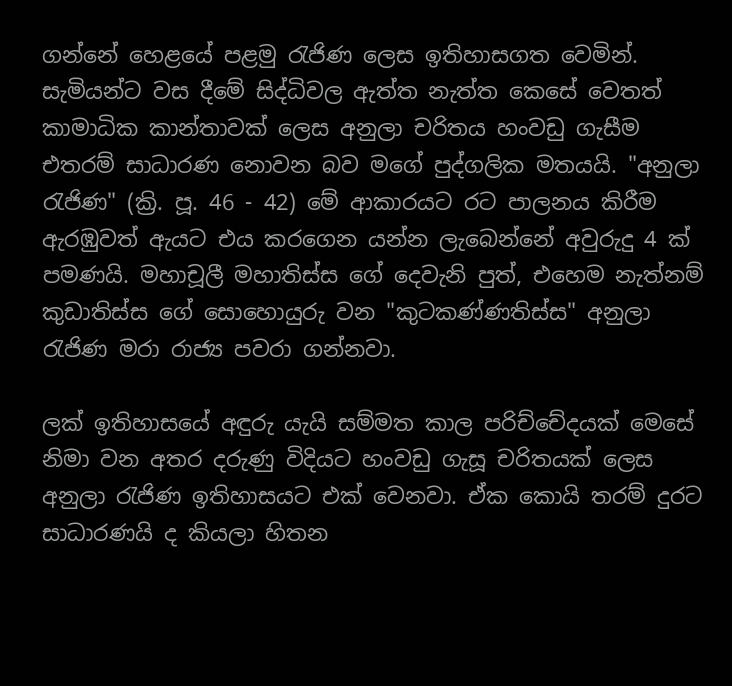ගන්නේ හෙළයේ පළමු රැජිණ ලෙස ඉතිහාසගත වෙමින්. සැමියන්ට වස දීමේ සිද්ධිවල ඇත්ත නැත්ත කෙසේ වෙතත් කාමාධික කාන්තාවක් ලෙස අනුලා චරිතය හංවඩු ගැසීම එතරම් සාධාරණ නොවන බව මගේ පුද්ගලික මතයයි. "අනුලා රැජිණ" (ක්‍රි. පූ. 46 - 42) මේ ආකාරයට රට පාලනය කිරීම ඇරඹුවත් ඇයට එය කරගෙන යන්න ලැබෙන්නේ අවුරුදු 4 ක් පමණයි. මහාචූලී මහාතිස්ස ගේ දෙවැනි පුත්, එහෙම නැත්නම් කුඩාතිස්ස ගේ සොහොයුරු වන "කුටකණ්ණතිස්ස" අනුලා රැජිණ මරා රාජ්‍ය පවරා ගන්නවා.

ලක් ඉතිහාසයේ අඳුරු යැයි සම්මත කාල පරිච්චේදයක් මෙසේ නිමා වන අතර දරුණු විදියට හංවඩු ගැසූ චරිතයක් ලෙස අනුලා රැජිණ ඉතිහාසයට එක් වෙනවා. ඒක කොයි තරම් දුරට සාධාරණයි ද කියලා හිතන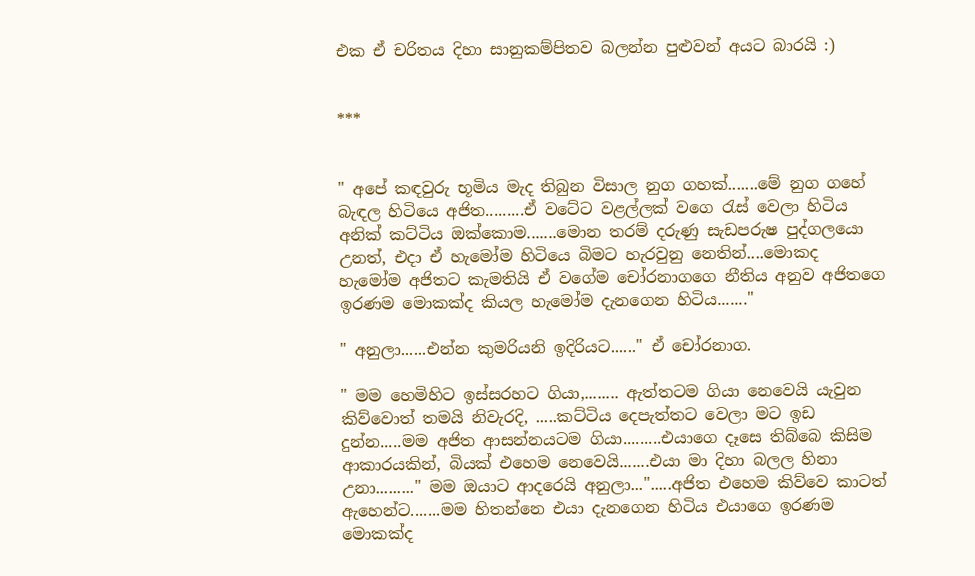එක ඒ චරිතය දිහා සානුකම්පිතව බලන්න පුළුවන් අයට බාරයි :)


***


" අපේ කඳවුරු භූමිය මැද තිබුන විසාල නුග ගහක්.......මේ නුග ගහේ බැඳල හිටියෙ අජිත.........ඒ වටේට වළල්ලක් වගෙ රැස් වෙලා හිටිය අනික් කට්ටිය ඔක්කොම.......මොන තරම් දරුණු සැඩපරුෂ පුද්ගලයො උනත්, එදා ඒ හැමෝම හිටියෙ බිමට හැරවුනු නෙතින්....මොකද හැමෝම අජිතට කැමතියි ඒ වගේම චෝරනාගගෙ නීතිය අනුව අජිතගෙ ඉරණම මොකක්ද කියල හැමෝම දැනගෙන හිටිය......."

" අනුලා......එන්න කුමරියනි ඉදිරියට......" ඒ චෝරනාග.

" මම හෙමිහිට ඉස්සරහට ගියා,........ ඇත්තටම ගියා නෙවෙයි යැවුන කිව්වොත් තමයි නිවැරදි, .....කට්ටිය දෙපැත්තට වෙලා මට ඉඩ දුන්න.....මම අජිත ආසන්නයටම ගියා.........එයාගෙ දෑසෙ තිබ්බෙ කිසිම ආකාරයකින්, බියක් එහෙම නෙවෙයි.......එයා මා දිහා බලල හිනා උනා........." මම ඔයාට ආදරෙයි අනුලා...".....අජිත එහෙම කිව්වෙ කාටත් ඇහෙන්ට.......මම හිතන්නෙ එයා දැනගෙන හිටිය එයාගෙ ඉරණම මොකක්ද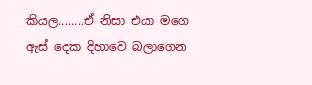කියල........ඒ නිසා එයා මගෙ ඇස් දෙක දිහාවෙ බලාගෙන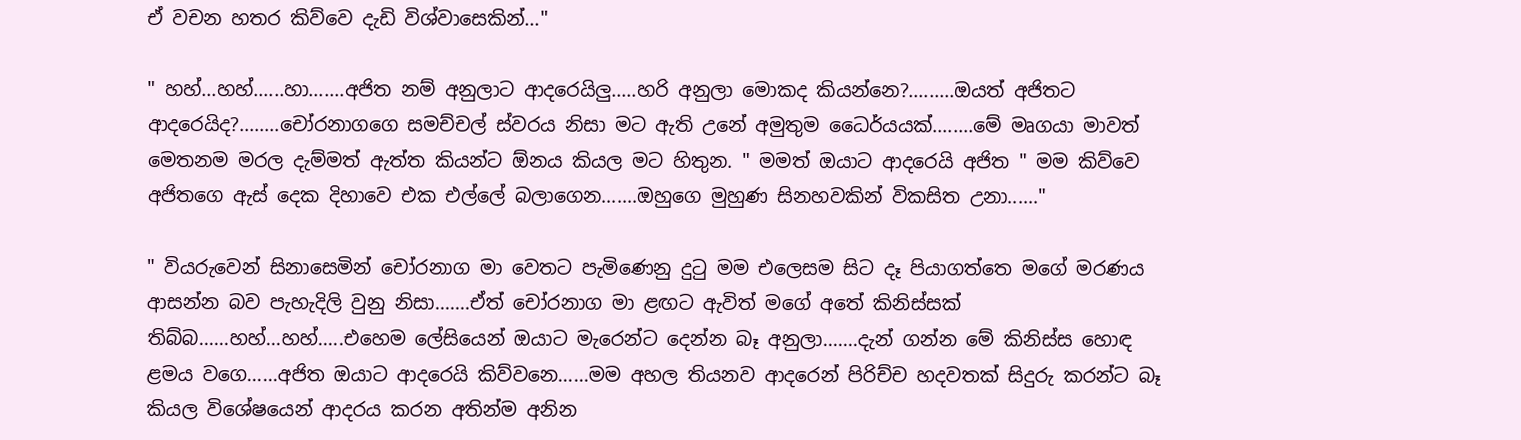ඒ වචන හතර කිව්වෙ දැඩි විශ්වාසෙකින්..."

" හහ්...හහ්......හා.......අජිත නම් අනුලාට ආදරෙයිලු.....හරි අනුලා මොකද කියන්නෙ?.........ඔයත් අජිතට ආදරෙයිද?........චෝරනාගගෙ සමච්චල් ස්වරය නිසා මට ඇති උනේ අමුතුම ධෛර්යයක්........මේ මෘගයා මාවත් මෙතනම මරල දැම්මත් ඇත්ත කියන්ට ඕනය කියල මට හිතුන. " මමත් ඔයාට ආදරෙයි අජිත " මම කිව්වෙ අජිතගෙ ඇස් දෙක දිහාවෙ එක එල්ලේ බලාගෙන.......ඔහුගෙ මුහුණ සිනහවකින් විකසිත උනා......"

" වියරුවෙන් සිනාසෙමින් චෝරනාග මා වෙතට පැමිණෙනු දුටු මම එලෙසම සිට දෑ පියාගත්තෙ මගේ මරණය ආසන්න බව පැහැදිලි වුනු නිසා.......ඒත් චෝරනාග මා ළඟට ඇවිත් මගේ අතේ කිනිස්සක් තිබ්බ......හහ්...හහ්.....එහෙම ලේසියෙන් ඔයාට මැරෙන්ට දෙන්න බෑ අනුලා.......දැන් ගන්න මේ කිනිස්ස හොඳ ළමය වගෙ......අජිත ඔයාට ආදරෙයි කිව්වනෙ......මම අහල තියනව ආදරෙන් පිරිච්ච හදවතක් සිදුරු කරන්ට බෑ කියල විශේෂයෙන් ආදරය කරන අතින්ම අනින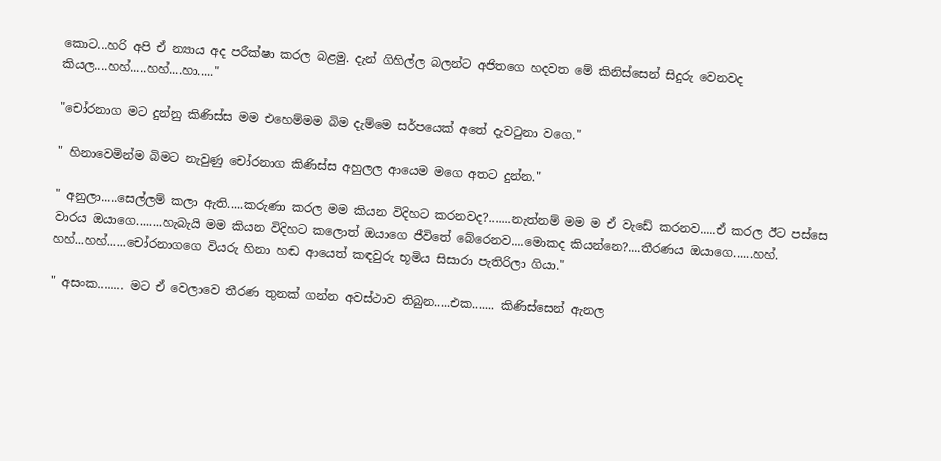කොට...හරි අපි ඒ න්‍යාය අද පරීක්ෂා කරල බළමු. දැන් ගිහිල්ල බලන්ට අජිතගෙ හදවත මේ කිනිස්සෙන් සිදුරු වෙනවද කියල....හහ්.....හහ්....හා....."

"චෝරනාග මට දුන්නු කිණිස්ස මම එහෙම්මම බිම දැම්මෙ සර්පයෙක් අතේ දැවටුනා වගෙ."

" හිනාවෙමින්ම බිමට නැවුණු චෝරනාග කිණිස්ස අහුලල ආයෙම මගෙ අතට දුන්න."

" අනුලා.....සෙල්ලම් කලා ඇති.....කරුණා කරල මම කියන විදිහට කරනවද?.......නැත්නම් මම ම ඒ වැඩේ කරනව.....ඒ කරල ඊට පස්සෙ වාරය ඔයාගෙ........හැබැයි මම කියන විදිහට කලොත් ඔයාගෙ ජීවිතේ බේරෙනව....මොකද කියන්නෙ?....තීරණය ඔයාගෙ......හහ්. හහ්...හහ්......චෝරනාගගෙ වියරු හිනා හඬ ආයෙත් කඳවුරු භූමිය සිසාරා පැතිරිලා ගියා."

" අසංක........ මට ඒ වෙලාවෙ තීරණ තුනක් ගන්න අවස්ථාව තිබුන.....එක....... කිණිස්සෙන් ඇනල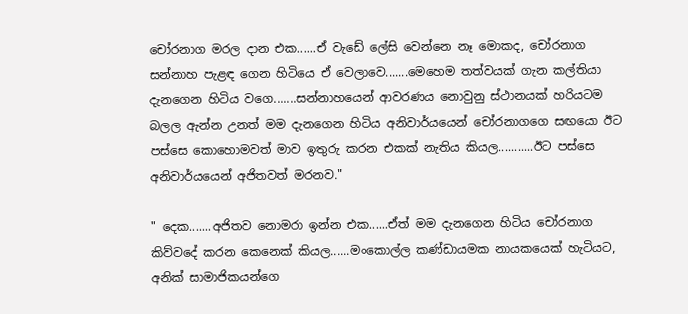චෝරනාග මරල දාන එක......ඒ වැඩේ ලේසි වෙන්නෙ නෑ මොකද, චෝරනාග සන්නාහ පැළඳ ගෙන හිටියෙ ඒ වෙලාවෙ.......මෙහෙම තත්වයක් ගැන කල්තියා දැනගෙන හිටිය වගෙ.......සන්නාහයෙන් ආවරණය නොවුනු ස්ථානයක් හරියටම බලල ඇන්න උනත් මම දැනගෙන හිටිය අනිවාර්යයෙන් චෝරනාගගෙ සඟයො ඊට පස්සෙ කොහොමවත් මාව ඉතුරු කරන එකක් නැතිය කියල...........ඊට පස්සෙ අනිවාර්යයෙන් අජිතවත් මරනව."

" දෙක.......අජිතව නොමරා ඉන්න එක......ඒත් මම දැනගෙන හිටිය චෝරනාග කිව්වදේ කරන කෙනෙක් කියල......මංකොල්ල කණ්ඩායමක නායකයෙක් හැටියට, අනික් සාමාජිකයන්ගෙ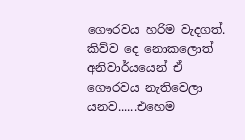ගෞරවය හරිම වැදගත්. කිව්ව දෙ නොකලොත් අනිවාර්යයෙන් ඒ ගෞරවය නැතිවෙලා යනව......එහෙම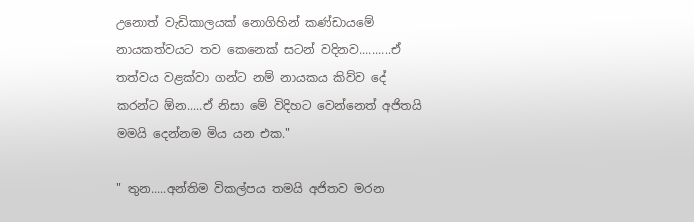උනොත් වැඩිකාලයක් නොගිහින් කණ්ඩායමේ නායකත්වයට තව කෙනෙක් සටන් වදිනව..........ඒ තත්වය වළක්වා ගන්ට නම් නායකය කිව්ව දේ කරන්ට ඕන.....ඒ නිසා මේ විදිහට වෙන්නෙත් අජිතයි මමයි දෙන්නම මිය යන එක."

" තුන.....අන්තිම විකල්පය තමයි අජිතව මරන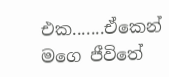එක.......ඒකෙන් මගෙ ජීවිතේ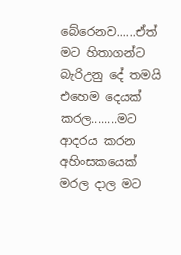බේරෙනව......ඒත් මට හිතාගන්ට බැරිඋනු දේ තමයි එහෙම දෙයක් කරල........මට ආදරය කරන අහිංසකයෙක් මරල දාල මට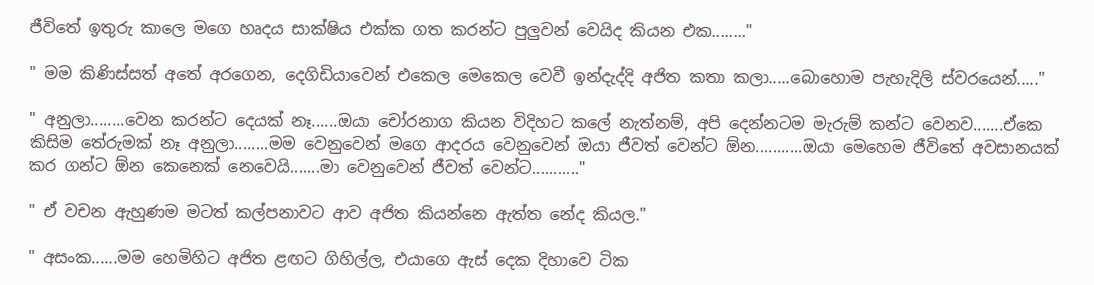ජීවිතේ ඉතුරු කාලෙ මගෙ හෘදය සාක්ෂිය එක්ක ගත කරන්ට පුලුවන් වෙයිද කියන එක........"

" මම කිණිස්සත් අතේ අරගෙන, දෙගිඩියාවෙන් එකෙල මෙකෙල වෙවී ඉන්දැද්දි අජිත කතා කලා.....බොහොම පැහැදිලි ස්වරයෙන්....."

" අනුලා........වෙන කරන්ට දෙයක් නෑ......ඔයා චෝරනාග කියන විදිහට කලේ නැත්නම්, අපි දෙන්නටම මැරුම් කන්ට වෙනව.......ඒකෙ කිසිම තේරුමක් නෑ අනුලා........මම වෙනුවෙන් මගෙ ආදරය වෙනුවෙන් ඔයා ජීවත් වෙන්ට ඕන...........ඔයා මෙහෙම ජීවිතේ අවසානයක් කර ගන්ට ඕන කෙනෙක් නෙවෙයි.......මා වෙනුවෙන් ජීවත් වෙන්ට..........."

" ඒ වචන ඇහුණම මටත් කල්පනාවට ආව අජිත කියන්නෙ ඇත්ත නේද කියල."

" අසංක......මම හෙමිහිට අජිත ළඟට ගිහිල්ල, එයාගෙ ඇස් දෙක දිහාවෙ ටික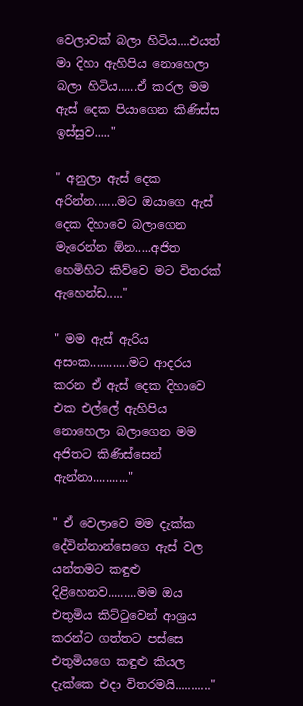වෙලාවක් බලා හිටිය....එයත් මා දිහා ඇහිපිය නොහෙලා බලා හිටිය......ඒ කරල මම ඇස් දෙක පියාගෙන කිණිස්ස ඉස්සුව....."

" අනුලා ඇස් දෙක අරින්න.......මට ඔයාගෙ ඇස් දෙක දිහාවෙ බලාගෙන මැරෙන්න ඕන.....අජිත හෙමිහිට කිව්වෙ මට විතරක් ඇහෙන්ඩ....."

" මම ඇස් ඇරිය අසංක............මට ආදරය කරන ඒ ඇස් දෙක දිහාවෙ එක එල්ලේ ඇහිපිය නොහෙලා බලාගෙන මම අජිතට කිණිස්සෙන් ඇන්නා..........."

" ඒ වෙලාවෙ මම දැක්ක දේවින්නාන්සෙගෙ ඇස් වල යන්තමට කඳුළු දිළිහෙනව.........මම ඔය එතුමිය කිට්ටුවෙන් ආශ්‍රය කරන්ට ගත්තට පස්සෙ එතුමියගෙ කඳුළු කියල දැක්කෙ එදා විතරමයි..........."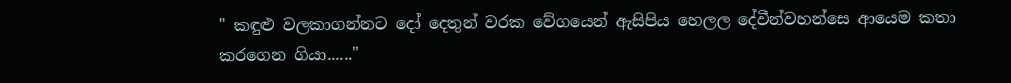" කඳුළු වලකාගන්නට දෝ දෙතුන් වරක වේගයෙන් ඇසිපිය හෙලල දේවීන්වහන්සෙ ආයෙම කතා කරගෙන ගියා......"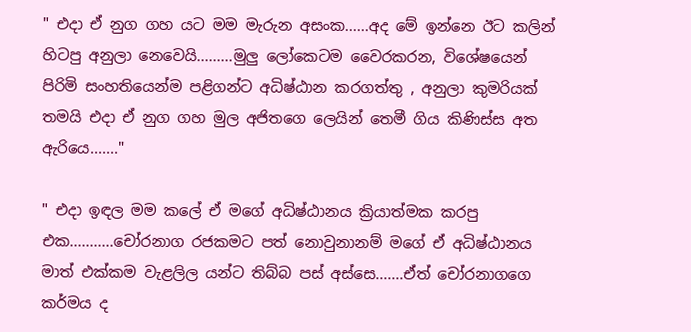" එදා ඒ නුග ගහ යට මම මැරුන අසංක......අද මේ ඉන්නෙ ඊට කලින් හිටපු අනුලා නෙවෙයි.........මුලු ලෝකෙටම වෛරකරන, විශේෂයෙන් පිරිමි සංහතියෙන්ම පළිගන්ට අධිෂ්ඨාන කරගත්තු , අනුලා කුමරියක් තමයි එදා ඒ නුග ගහ මුල අජිතගෙ ලෙයින් තෙමී ගිය කිණිස්ස අත ඇරියෙ......."

" එදා ඉඳල මම කලේ ඒ මගේ අධිෂ්ඨානය ක්‍රියාත්මක කරපු එක...........චෝරනාග රජකමට පත් නොවුනානම් මගේ ඒ අධිෂ්ඨානය මාත් එක්කම වැළලිල යන්ට තිබ්බ පස් අස්සෙ.......ඒත් චෝරනාගගෙ කර්මය ද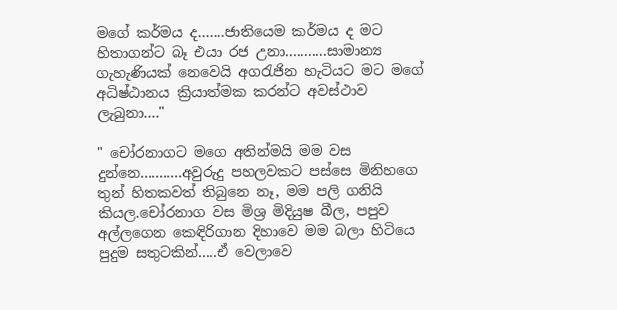මගේ කර්මය ද.......ජාතියෙම කර්මය ද මට හිතාගන්ට බෑ එයා රජ උනා...........සාමාන්‍ය ගැහැණියක් නෙවෙයි අගරැජින හැටියට මට මගේ අධිෂ්ඨානය ක්‍රියාත්මක කරන්ට අවස්ථාව ලැබුනා...."

" චෝරනාගට මගෙ අතින්මයි මම වස දුන්නෙ...........අවුරුදු පහලවකට පස්සෙ මිනිහගෙ තුන් හිතකවත් තිබුනෙ නෑ, මම පලි ගනියි කියල.චෝරනාග වස මිශ්‍ර මිදියුෂ බීල, පපුව අල්ලගෙන කෙඳිරිගාන දිහාවෙ මම බලා හිටියෙ පුදුම සතුටකින්.....ඒ වෙලාවෙ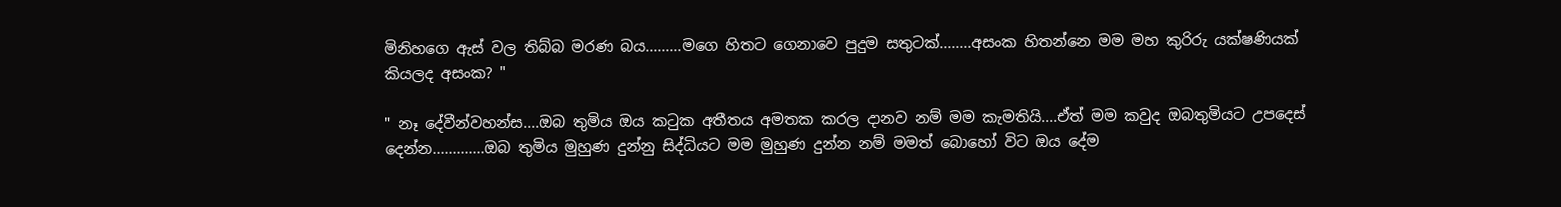මිනිහගෙ ඇස් වල තිබ්බ මරණ බය.........මගෙ හිතට ගෙනාවෙ පුදුම සතුටක්........අසංක හිතන්නෙ මම මහ කුරිරු යක්ෂණියක් කියලද අසංක? "

" නෑ දේවීන්වහන්ස....ඔබ තුමිය ඔය කටුක අතීතය අමතක කරල දානව නම් මම කැමතියි....ඒත් මම කවුද ඔබතුමියට උපදෙස් දෙන්න.............ඔබ තුමිය මුහුණ දුන්නු සිද්ධියට මම මුහුණ දුන්න නම් මමත් බොහෝ විට ඔය දේම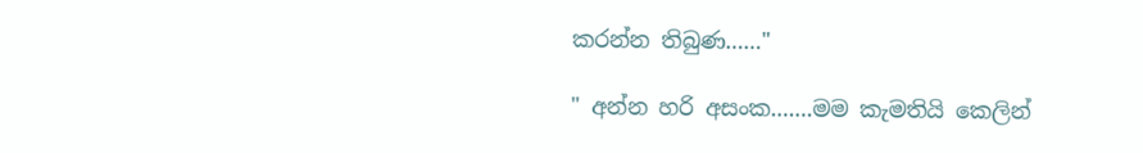කරන්න තිබුණ......"

" අන්න හරි අසංක.......මම කැමතියි කෙලින්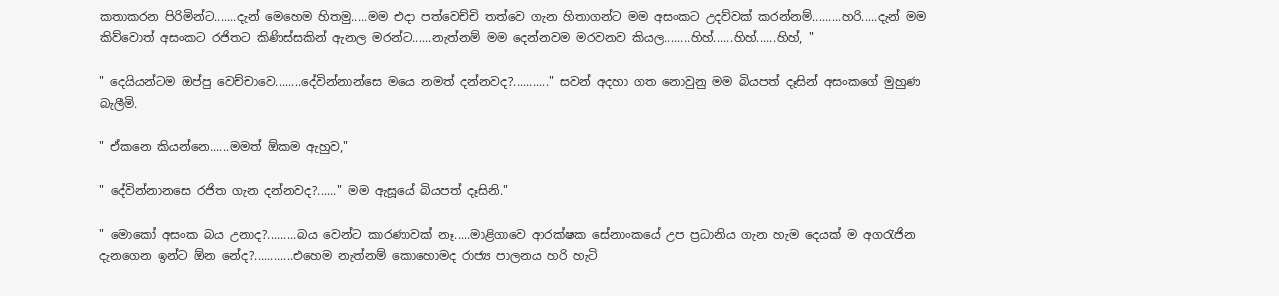කතාකරන පිරිමින්ට.......දැන් මෙහෙම හිතමු.....මම එදා පත්වෙච්චි තත්වෙ ගැන හිතාගන්ට මම අසංකට උදව්වක් කරන්නම්.........හරි.....දැන් මම කිව්වොත් අසංකට රජිතට කිණිස්සකින් ඇනල මරන්ට......නැත්නම් මම දෙන්නවම මරවනව කියල........හිහ්......හිහ්......හිහ්, "

" දෙයියන්ටම ඔප්පු වෙච්චාවෙ........දේවින්නාන්සෙ මයෙ නමත් දන්නවද?..........." සවන් අදහා ගත නොවුනු මම බියපත් දෑසින් අසංකගේ මුහුණ බැලීමි.

" ඒකනෙ කියන්නෙ......මමත් ඕකම ඇහුව,"

" දේවින්නානසෙ රජිත ගැන දන්නවද?......" මම ඇසූයේ බියපත් දෑසිනි."

" මොකෝ අසංක බය උනාද?.........බය වෙන්ට කාරණාවක් නෑ.....මාළිගාවෙ ආරක්ෂක සේනාංකයේ උප ප්‍රධානිය ගැන හැම දෙයක් ම අගරැජින දැනගෙන ඉන්ට ඕන නේද?............එහෙම නැත්නම් කොහොමද රාජ්‍ය පාලනය හරි හැටි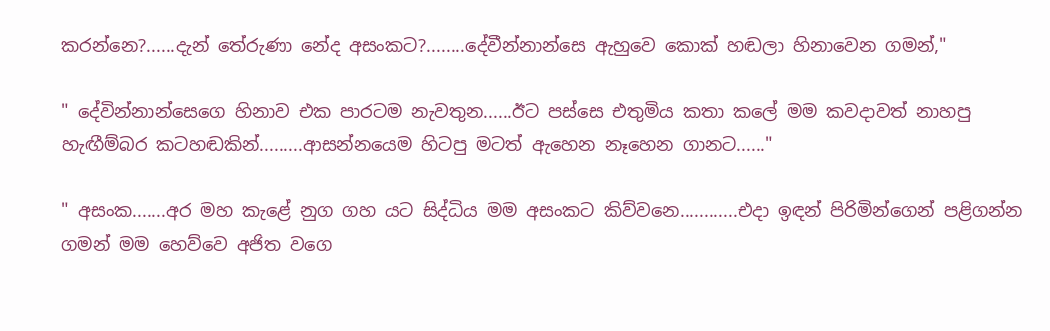කරන්නෙ?......දැන් තේරුණා නේද අසංකට?........දේවීන්නාන්සෙ ඇහුවෙ කොක් හඬලා හිනාවෙන ගමන්,"

" දේවින්නාන්සෙගෙ හිනාව එක පාරටම නැවතුන......ඊට පස්සෙ එතුමිය කතා කලේ මම කවදාවත් නාහපු හැඟීම්බර කටහඬකින්.........ආසන්නයෙම හිටපු මටත් ඇහෙන නෑහෙන ගානට......"

" අසංක.......අර මහ කැළේ නුග ගහ යට සිද්ධිය මම අසංකට කිව්වනෙ............එදා ඉඳන් පිරිමින්ගෙන් පළිගන්න ගමන් මම හෙව්වෙ අජිත වගෙ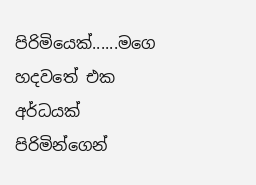පිරිමියෙක්......මගෙ හදවතේ එක අර්ධයක් පිරිමින්ගෙන්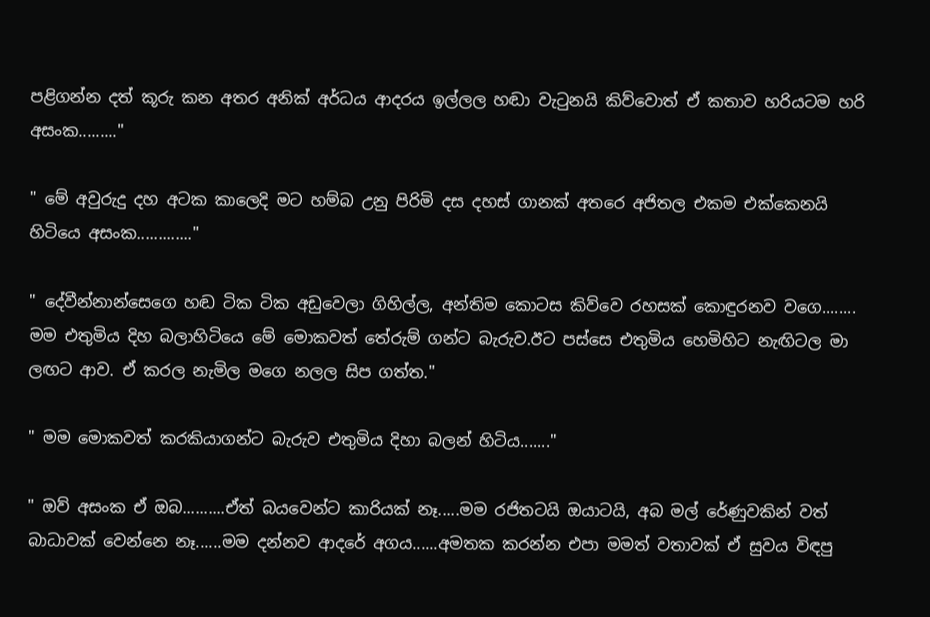පළිගන්න දත් කූරු කන අතර අනික් අර්ධය ආදරය ඉල්ලල හඬා වැටුනයි කිව්වොත් ඒ කතාව හරියටම හරි අසංක........."

" මේ අවුරුදු දහ අටක කාලෙදි මට හම්බ උනු පිරිමි දස දහස් ගානක් අතරෙ අජිතල එකම එක්කෙනයි හිටියෙ අසංක............."

" දේවීන්නාන්සෙගෙ හඬ ටික ටික අඩුවෙලා ගිහිල්ල, අන්තිම කොටස කිව්වෙ රහසක් කොඳුරනව වගෙ........ මම එතුමිය දිහ බලාහිටියෙ මේ මොකවත් තේරුම් ගන්ට බැරුව.ඊට පස්සෙ එතුමිය හෙමිහිට නැඟිටල මා ලඟට ආව. ඒ කරල නැමිල මගෙ නලල සිප ගත්ත."

" මම මොකවත් කරකියාගන්ට බැරුව එතුමිය දිහා බලන් හිටිය......."

" ඔව් අසංක ඒ ඔබ..........ඒත් බයවෙන්ට කාරියක් නෑ.....මම රජිතටයි ඔයාටයි, අබ මල් රේණුවකින් වත් බාධාවක් වෙන්නෙ නෑ......මම දන්නව ආදරේ අගය......අමතක කරන්න එපා මමත් වතාවක් ඒ සුවය විඳපු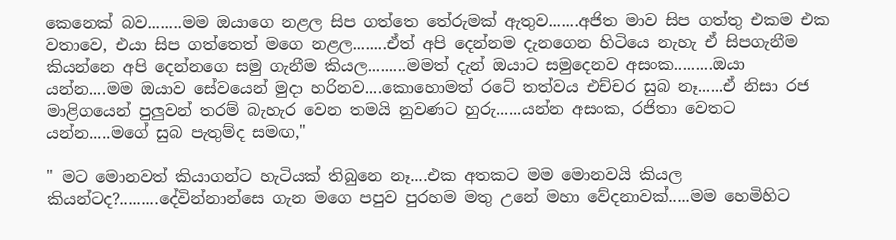කෙනෙක් බව........මම ඔයාගෙ නළල සිප ගත්තෙ තේරුමක් ඇතුව.......අජිත මාව සිප ගත්තු එකම එක වතාවෙ, එයා සිප ගත්තෙත් මගෙ නළල........ඒත් අපි දෙන්නම දැනගෙන හිටියෙ නැහැ ඒ සිපගැනීම කියන්නෙ අපි දෙන්නගෙ සමු ගැනීම කියල.........මමත් දැන් ඔයාට සමුදෙනව අසංක.........ඔයා යන්න....මම ඔයාව සේවයෙන් මුදා හරිනව....කොහොමත් රටේ තත්වය එච්චර සුබ නෑ......ඒ නිසා රජ මාළිගයෙන් පුලුවන් තරම් බැහැර වෙන තමයි නුවණට හුරු......යන්න අසංක, රජිතා වෙතට යන්න.....මගේ සුබ පැතුම්ද සමඟ,"

" මට මොනවත් කියාගන්ට හැටියක් තිබුනෙ නෑ....එක අතකට මම මොනවයි කියල කියන්ටද?.........දේවින්නාන්සෙ ගැන මගෙ පපුව පුරහම මතු උනේ මහා වේදනාවක්.....මම හෙමිහිට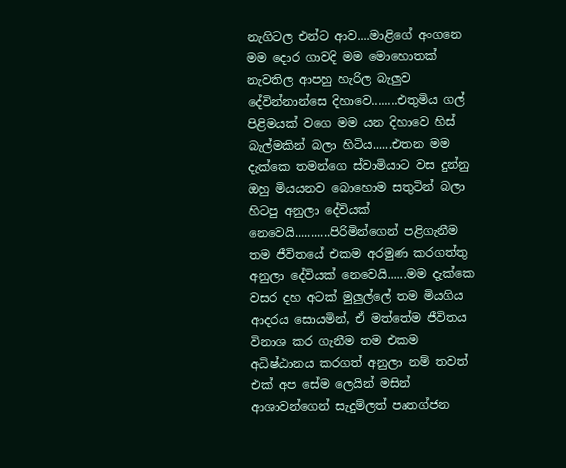නැගිටල එන්ට ආව....මාළිගේ අංගනෙ මම දොර ගාවදි මම මොහොතක් නැවතිල ආපහු හැරිල බැලුව දේවින්නාන්සෙ දිහාවෙ........එතුමිය ගල් පිළිමයක් වගෙ මම යන දිහාවෙ හිස් බැල්මකින් බලා හිටිය......එතන මම දැක්කෙ තමන්ගෙ ස්වාමියාට වස දුන්නු ඔහු මියයනව බොහොම සතුටින් බලා හිටපු අනුලා දේවියක් නෙවෙයි...........පිරිමින්ගෙන් පළිගැනීම තම ජීවිතයේ එකම අරමුණ කරගත්තු අනුලා දේවියක් නෙවෙයි......මම දැක්කෙ වසර දහ අටක් මුලුල්ලේ තම මියගිය ආදරය සොයමින්, ඒ මත්තේම ජීවිතය විනාශ කර ගැනීම තම එකම අධිෂ්ඨානය කරගත් අනුලා නම් තවත් එක් අප සේම ලෙයින් මසින් ආශාවන්ගෙන් සැදුම්ලත් පෘතග්ජන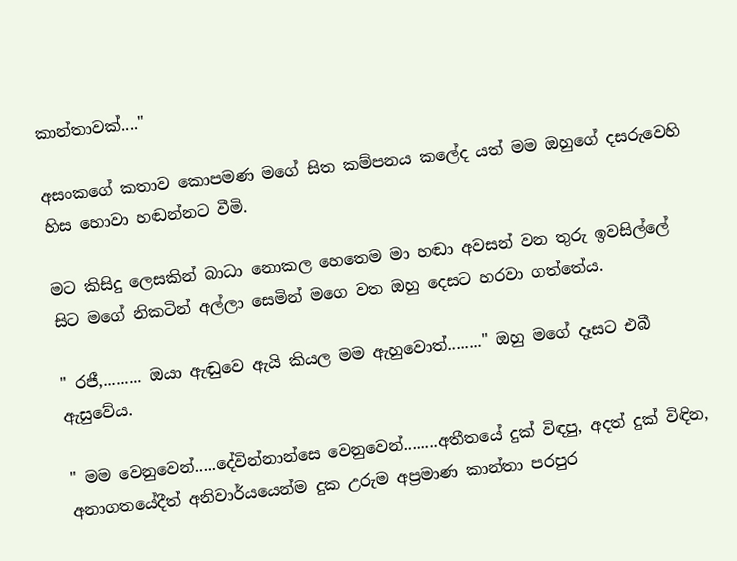කාන්තාවක්...."

අසංකගේ කතාව කොපමණ මගේ සිත කම්පනය කලේද යත් මම ඔහුගේ දසරුවෙහි හිස හොවා හඬන්නට වීමි.

මට කිසිදු ලෙසකින් බාධා නොකල හෙතෙම මා හඬා අවසන් වන තුරු ඉවසිල්ලේ සිට මගේ නිකටින් අල්ලා සෙමින් මගෙ වත ඔහු දෙසට හරවා ගත්තේය.

" රජී,......... ඔයා ඇඬුවෙ ඇයි කියල මම ඇහුවොත්........" ඔහු මගේ දෑසට එබී ඇසුවේය.

" මම වෙනුවෙන්.....දේවින්නාන්සෙ වෙනුවෙන්........අතීතයේ දුක් විඳපු, අදත් දුක් විඳින, අනාගතයේදීත් අනිවාර්යයෙන්ම දුක උරුම අප්‍රමාණ කාන්තා පරපුර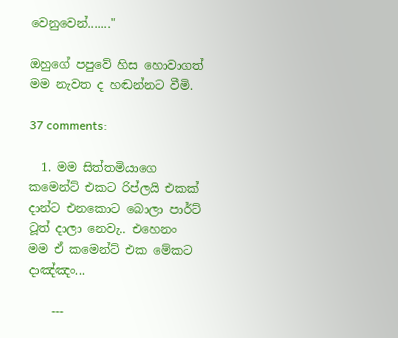වෙනුවෙන්......."

ඔහුගේ පපුවේ හිස හොවාගත් මම නැවත ද හඬන්නට වීමි.

37 comments:

  1. මම සිත්තමියාගෙ කමෙන්ට් එකට රිප්ලයි එකක් දාන්ට එනකොට ‍බොලා පාර්ට් ටූත් දාලා නෙවැ.. එහෙනං මම ඒ කමෙන්ට් එක මේකට දාඤ්ඤං...

    ---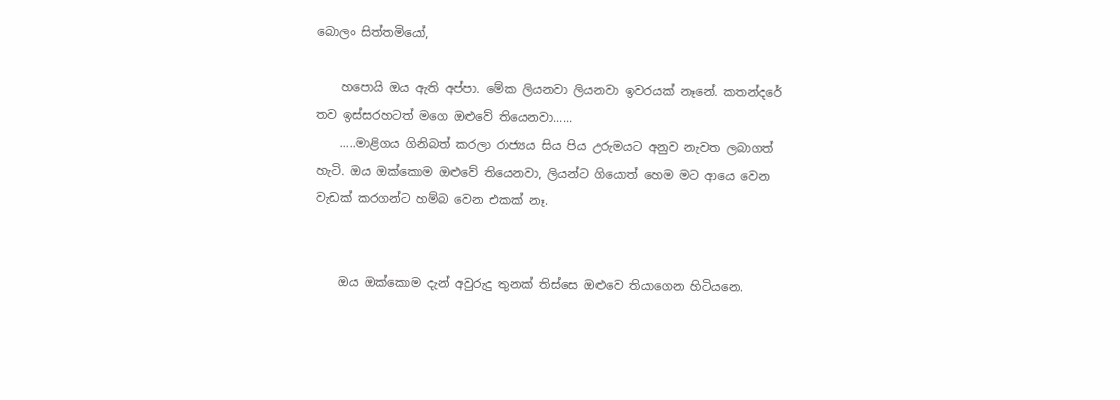බොලං සිත්තමියෝ,

    හපොයි ඔය ඇති අප්පා. මේක ලියනවා ලියනවා ඉවරයක් නෑනේ. කතන්දරේ තව ඉස්සරහටත් මගෙ ඔළුවේ තියෙනවා......
    .....මාළිගය ගිනිබත් කරලා රාජ්‍යය සිය පිය උරුමයට අනුව නැවත ලබාගත් හැටි. ඔය ඔක්කොම ඔළුවේ තියෙනවා, ලියන්ට ගියොත් හෙම මට ආයෙ වෙන වැඩක් කරගන්ට හම්බ වෙන එකක් නෑ.


    ඔය ඔක්කොම දැන් අවුරුදු තුනක් තිස්සෙ ඔළුවෙ තියාගෙන හිටියනෙ.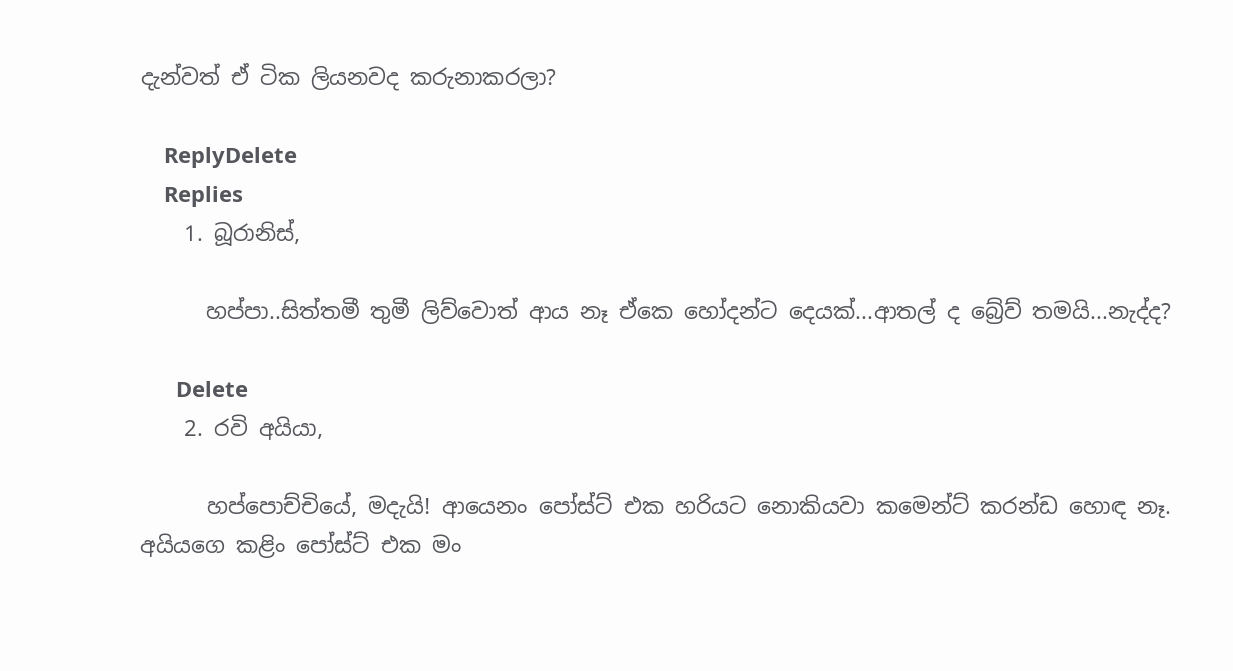දැන්වත් ඒ ටික ලියනවද කරුනාකරලා?

    ReplyDelete
    Replies
    1. බූරානිස්,

      හප්පා..සිත්තමී තුමී ලිව්වොත් ආය නෑ ඒකෙ හෝදන්ට දෙයක්...ආතල් ද බ්‍රේව් තමයි...නැද්ද?

      Delete
    2. රවි අයියා,

      හප්පොච්චියේ, මදැයි! ආයෙනං පෝස්ට් එක හරියට නොකියවා කමෙන්ට් කරන්ඩ හොඳ නෑ. අයියගෙ කළිං පෝස්ට් එක මං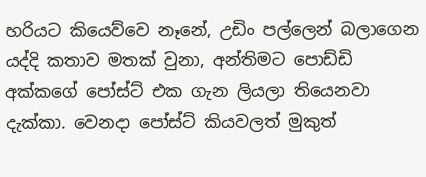හරියට කියෙව්වෙ නෑනේ, උඩිං පල්ලෙන් බලාගෙන යද්දි කතාව මතක් වුනා, අන්තිමට පොඩ්ඩි අක්කගේ පෝස්ට් එක ගැන ලියලා තියෙනවා දැක්කා. වෙනදා පෝස්ට් කියවලත් මුකුත්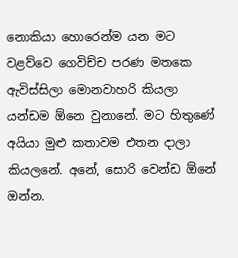නොකියා හොරෙන්ම යන මට වළව්වෙ ගෙවිච්ච පරණ මතකෙ ඇවිස්සිලා මොනවාහරි කියලා යන්ඩම ඕනෙ වුනානේ. මට හිතුණේ අයියා මුළු කතාවම එතන දාලා කියලනේ. අනේ, සොරි වෙන්ඩ ඕනේ ඔන්න.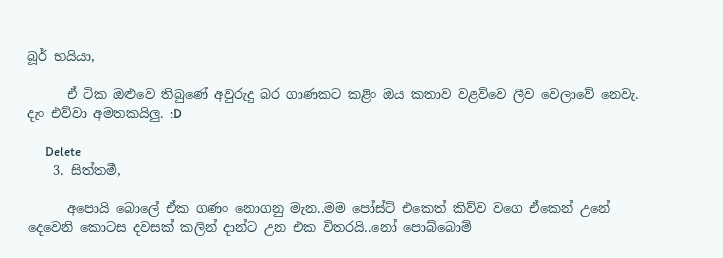බූර් භයියා,

      ඒ ටික ඔළුවෙ තිබුණේ අවුරුදු බර ගාණකට කළිං ඔය කතාව වළව්වෙ ලීව වෙලාවේ නෙවැ. දැං එව්වා අමතකයිලු. :D

      Delete
    3. සිත්තමී,

      අපොයි බොලේ ඒක ගණං නොගනු මැන..මම පෝස්ට් එකෙත් කිව්ව වගෙ ඒකෙන් උනේ දෙවෙනි කොටස දවසක් කලින් දාන්ට උන එක විතරයි..නෝ පොබ්බොම්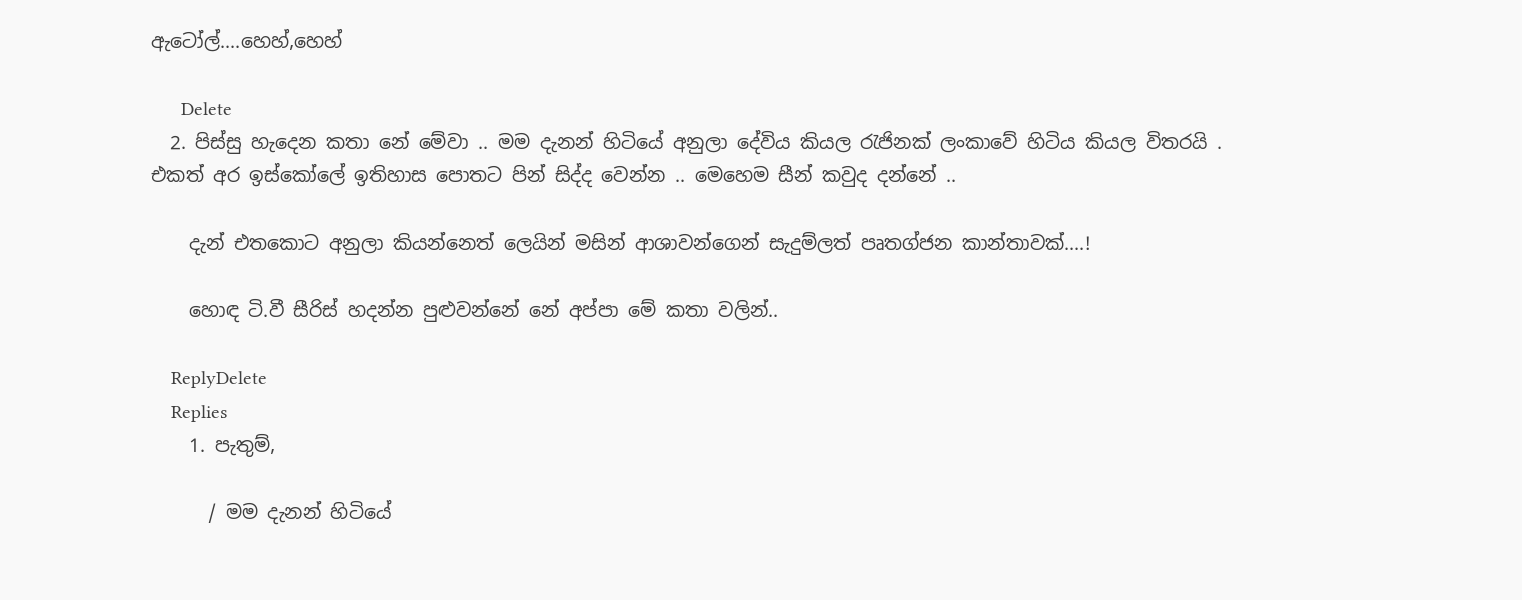ඇටෝල්....හෙහ්,හෙහ්

      Delete
  2. පිස්සු හැදෙන කතා නේ මේවා .. මම දැනන් හිටියේ අනුලා දේවිය කියල රැජිනක් ලංකාවේ හිටිය කියල විතරයි . එකත් අර ඉස්කෝලේ ඉතිහාස පොතට පින් සිද්ද වෙන්න .. මෙහෙම සීන් කවුද දන්නේ ..

    දැන් එතකොට අනුලා කියන්නෙත් ලෙයින් මසින් ආශාවන්ගෙන් සැදුම්ලත් පෘතග්ජන කාන්තාවක්....!

    හොඳ ටි.වී සීරිස් හදන්න පුළුවන්නේ නේ අප්පා මේ කතා වලින්..

    ReplyDelete
    Replies
    1. පැතුම්,

      / මම දැනන් හිටියේ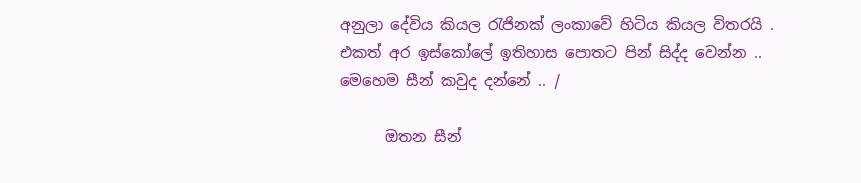අනුලා දේවිය කියල රැජිනක් ලංකාවේ හිටිය කියල විතරයි . එකත් අර ඉස්කෝලේ ඉතිහාස පොතට පින් සිද්ද වෙන්න .. මෙහෙම සීන් කවුද දන්නේ .. /

      ඔතන සීන්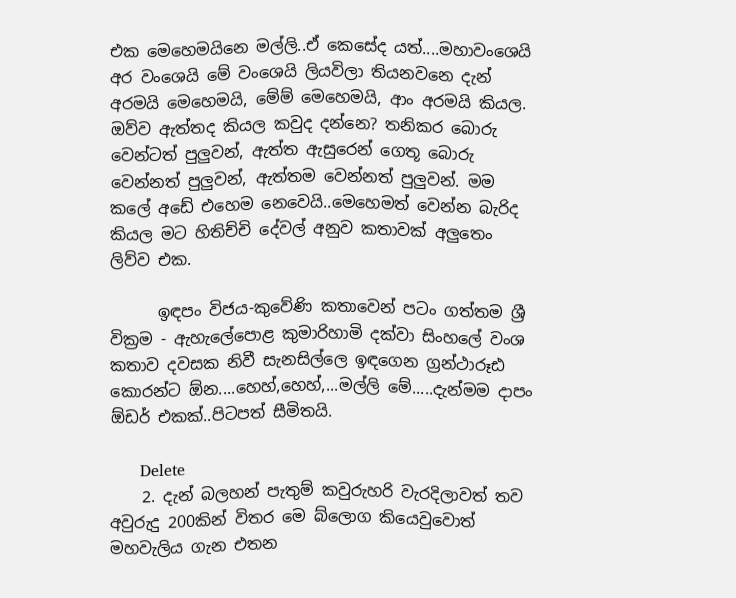එක මෙහෙමයිනෙ මල්ලි..ඒ කෙසේද යත්....මහාවංශෙයි අර වංශෙයි මේ වංශෙයි ලියවිලා තියනවනෙ දැන් අරමයි මෙහෙමයි, මේම් මෙහෙමයි, ආං අරමයි කියල. ඔව්ව ඇත්තද කියල කවුද දන්නෙ? තනිකර බොරු වෙන්ටත් පුලුවන්, ඇත්ත ඇසුරෙන් ගෙතූ බොරු වෙන්නත් පුලුවන්, ඇත්තම වෙන්නත් පුලුවන්. මම කලේ අඩේ එහෙම නෙවෙයි..මෙහෙමත් වෙන්න බැරිද කියල මට හිතිච්චි දේවල් අනුව කතාවක් අලුතෙං ලිව්ව එක.

      ඉඳපං විජය-කුවේණි කතාවෙන් පටං ගත්තම ශ්‍රී වික්‍රම - ඇහැලේපොළ කුමාරිහාමි දක්වා සිංහලේ වංශ කතාව දවසක නිවී සැනසිල්ලෙ ඉඳගෙන ග්‍රන්ථාරූඪ කොරන්ට ඕන....හෙහ්,හෙහ්,...මල්ලි මේ.....දැන්මම දාපං ඕඩර් එකක්..පිටපත් සීමිතයි.

      Delete
    2. දැන් බලහන් පැතුම් කවුරුහරි වැරදිලාවත් තව අවුරුදු 200කින් විතර මෙ බ්ලොග කියෙවුවොත් මහවැලිය ගැන එතන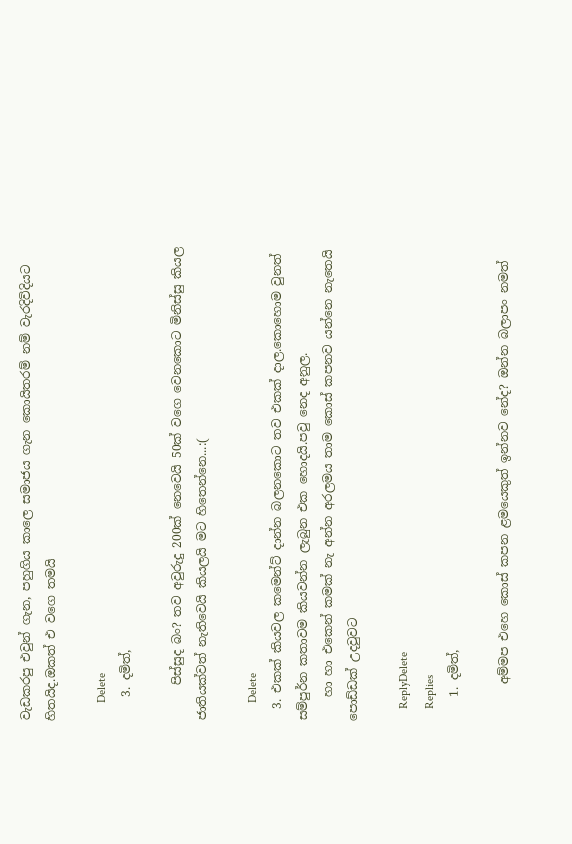වැඩකරපු එවුන් ගැන, පහුගිය කාලෙ සමාජය ගැන කොයිතරම් නම් වැරදිවිදියට හිතයිද.ඔකත් එ වගෙ තමයි

      Delete
    3. දමිත්,

      පිස්සුද බං? තව අවුරුදු 200ක් නෙවෙයි 50ක් වගෙ වෙනකොට මිනිස්සු කියල ජාතියක්වත් නැතිවෙයි කියලයි මට හිතෙන්නෙ...:(

      Delete
  3. එකක් කියවල කමෙන්ට් දාන්න බලනකොට තව එකක් දාල.කොහොම වුනත් සම්පුර්න කතාවම කියවන්න ලැබුන එක හොදයි.පවු නෙද අනුල.
    හා හා එකෙන් කමක් නැ අන්න අරලමය තාම කොස් කපනව යන්නෙ නැතෙයි පොඩ්ඩක් උදවුවට

    ReplyDelete
    Replies
    1. දමිත්,

      අම්මප එහෙ කොස් කපන ළමයෙකුත් ඉන්නව නේද? ඔන්න බලාපං නමත්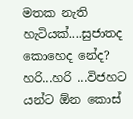මතක නැති හැටියක්....සුජාතද කොහෙද නේද? හරි...හරි ...විජහට යන්ට ඕන කොස්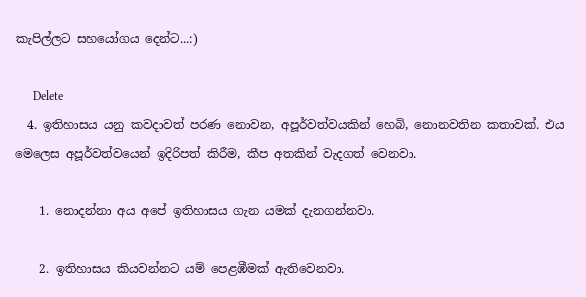කැපිල්ලට සහයෝගය දෙන්ට...:)

      Delete
  4. ඉතිහාසය යනු කවදාවත් පරණ නොවන, අපූර්වත්වයකින් හෙබි, නොනවතින කතාවක්. එය මෙලෙස අපූර්වත්වයෙන් ඉදිරිපත් කිරීම, කීප අතකින් වැදගත් වෙනවා.

    1. නොදන්නා අය අපේ ඉතිහාසය ගැන යමක් දැනගන්නවා.

    2. ඉතිහාසය කියවන්නට යම් පෙළඹීමක් ඇතිවෙනවා.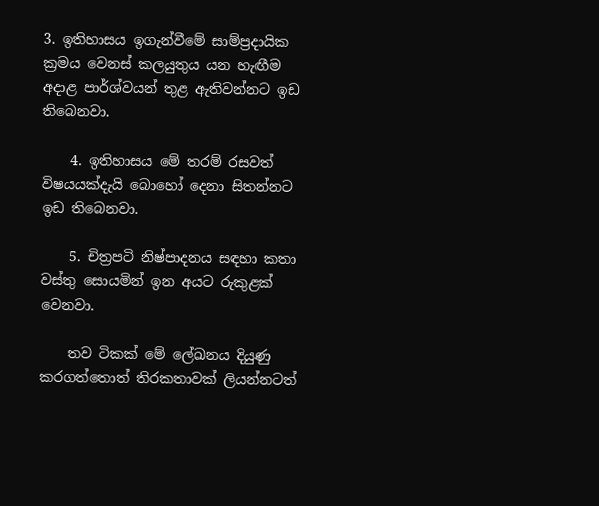3. ඉතිහාසය ඉගැන්වීමේ සාම්ප්‍රදායික ක්‍රමය වෙනස් කලයුතුය යන හැඟීම අදාළ පාර්ශ්වයන් තුළ ඇතිවන්නට ඉඩ තිබෙනවා.

    4. ඉතිහාසය මේ තරම් රසවත් විෂයයක්දැයි බොහෝ දෙනා සිතන්නට ඉඩ තිබෙනවා.

    5. චිත්‍රපටි නිෂ්පාදනය සඳහා කතා වස්තු සොයමින් ඉන අයට රුකුළක් වෙනවා.

    තව ටිකක් මේ ලේඛනය දියුණු කරගත්තොත් තිරකතාවක් ලියන්නටත්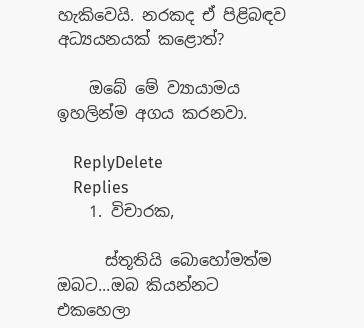හැකිවෙයි. නරකද ඒ පිළිබඳව අධ්‍යයනයක් කළොත්?

    ඔබේ මේ ව්‍යායාමය ඉහලින්ම අගය කරනවා.

    ReplyDelete
    Replies
    1. විචාරක,

      ස්තූතියි බොහෝමත්ම ඔබට...ඔබ කියන්නට එකහෙලා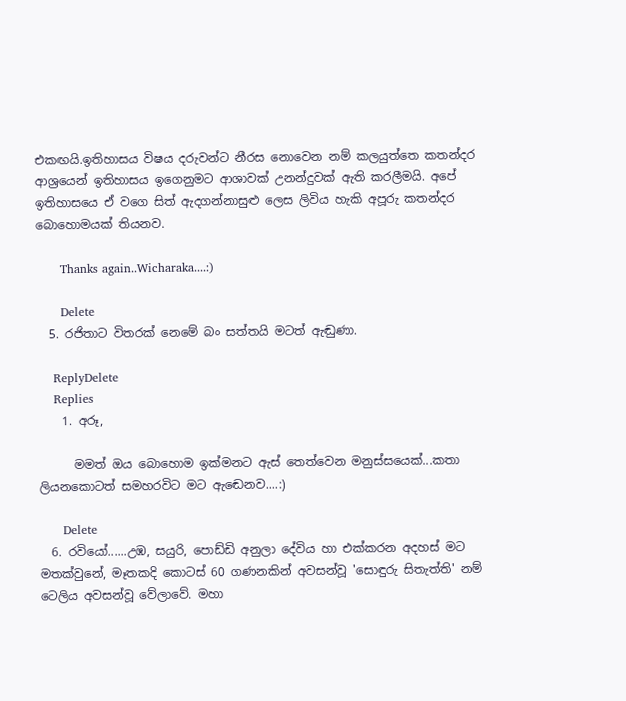එකඟයි.ඉතිහාසය විෂය දරුවන්ට නීරස නොවෙන නම් කලයුත්තෙ කතන්දර ආශ්‍රයෙන් ඉතිහාසය ඉගෙනුමට ආශාවක් උනන්දුවක් ඇති කරලීමයි. අපේ ඉතිහාසයෙ ඒ වගෙ සිත් ඇදගන්නාසුළු ලෙස ලිවිය හැකි අපූරු කතන්දර බොහොමයක් තියනව.

      Thanks again..Wicharaka....:)

      Delete
  5. රජිතාට විතරක් නෙමේ බං සත්තයි මටත් ඇඬුණා.

    ReplyDelete
    Replies
    1. අරූ,

      මමත් ඔය බොහොම ඉක්මනට ඇස් තෙත්වෙන මනුස්සයෙක්...කතා ලියනකොටත් සමහරවිට මට ඇඬෙනව....:)

      Delete
  6. රවියෝ......උඹ, සයුරි, පොඩ්ඩි අනුලා දේවිය හා එක්කරන අදහස් මට මතක්වුනේ, මෑතකදි කොටස් 60 ගණනකින් අවසන්වූ 'සොඳුරු සිතැත්ති' නම් ටෙලිය අවසන්වූ වේලාවේ. මහා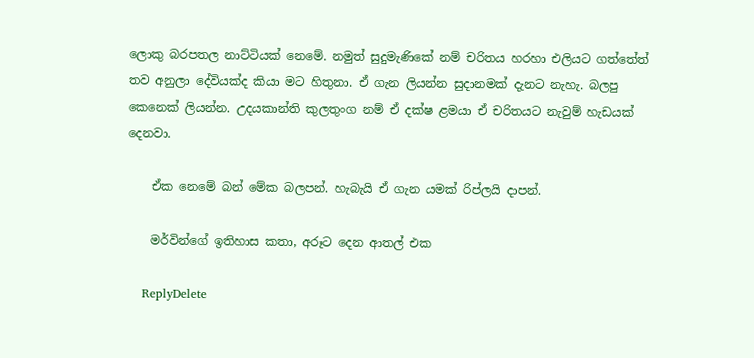ලොකු බරපතල නාට්ටියක් නෙමේ. නමුත් සුදුමැණිකේ නම් චරිතය හරහා එලියට ගත්තේත් තව අනුලා දේවියක්ද කියා මට හිතුනා. ඒ ගැන ලියන්න සුදානමක් දැනට නැහැ. බලපු කෙනෙක් ලියන්න. උදයකාන්ති කුලතුංග නම් ඒ දක්ෂ ළමයා ඒ චරිතයට නැවුම් හැඩයක් දෙනවා.

    ඒක නෙමේ බන් මේක බලපන්. හැබැයි ඒ ගැන යමක් රිප්ලයි දාපන්.

    මර්වින්ගේ ඉතිහාස කතා, අරූට දෙන ආතල් එක

    ReplyDelete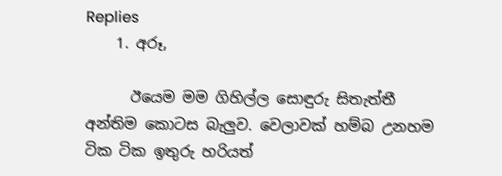Replies
    1. අරූ,

      ඊයෙම මම ගිහිල්ල සොඳුරු සිතැත්තී අන්තිම කොටස බැලුව. වෙලාවක් හම්බ උනහම ටික ටික ඉතුරු හරියත්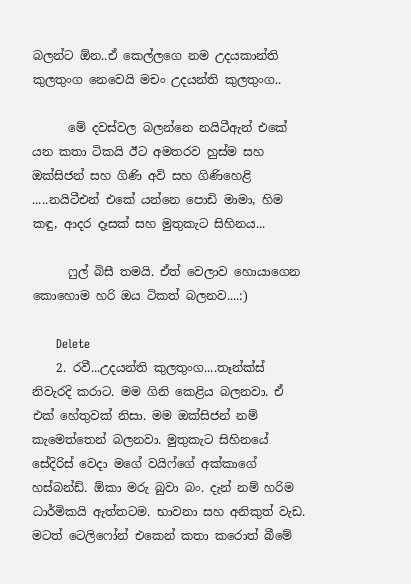බලන්ට ඕන..ඒ කෙල්ලගෙ නම උදයකාන්ති කුලතුංග නෙවෙයි මචං උදයන්ති කුලතුංග..

      මේ දවස්වල බලන්නෙ නයිටීඇන් එකේ යන කතා ටිකයි ඊට අමතරව හුස්ම සහ ඔක්සිජන් සහ ගිණි අවි සහ ගිණිහෙළි .....නයිටීඑන් එකේ යන්නෙ පොඩි මාමා, හිම කඳු, ආදර දෑසක් සහ මුතුකැට සිහිනය...

      ෆුල් බිසී තමයි. ඒත් වෙලාව හොයාගෙන කොහොම හරි ඔය ටිකත් බලනව....:)

      Delete
    2. රවී...උදයන්ති කුලතුංග....තෑන්ක්ස් නිවැරදි කරාට. මම ගිනි කෙළිය බලනවා. ඒ එක් හේතුවක් නිසා. මම ඔක්සිජන් නම් කැමෙත්තෙන් බලනවා. මුතුකැට සිහිනයේ සේදිරිස් වෙදා මගේ වයිෆ්ගේ අක්කාගේ හස්බන්ඩ්. ඕකා මරු බුවා බං. දැන් නම් හරිම ධාර්මිකයි ඇත්තටම. භාවනා සහ අනිකුත් වැඩ. මටත් ටෙලිෆෝන් එකෙන් කතා කරොත් බීමේ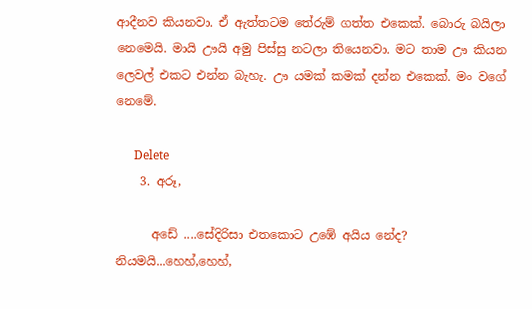ආදීනව කියනවා. ඒ ඇත්තටම තේරුම් ගත්ත එකෙක්. බොරු බයිලා නෙමෙයි. මායි ඌයි අමු පිස්සු නටලා තියෙනවා. මට තාම ඌ කියන ලෙවල් එකට එන්න බැහැ. ඌ යමක් කමක් දන්න එකෙක්. මං වගේ නෙමේ.

      Delete
    3. අරූ,

      අඩේ ....සේදිරිසා එතකොට උඹේ අයිය නේද? නියමයි...හෙහ්,හෙහ්,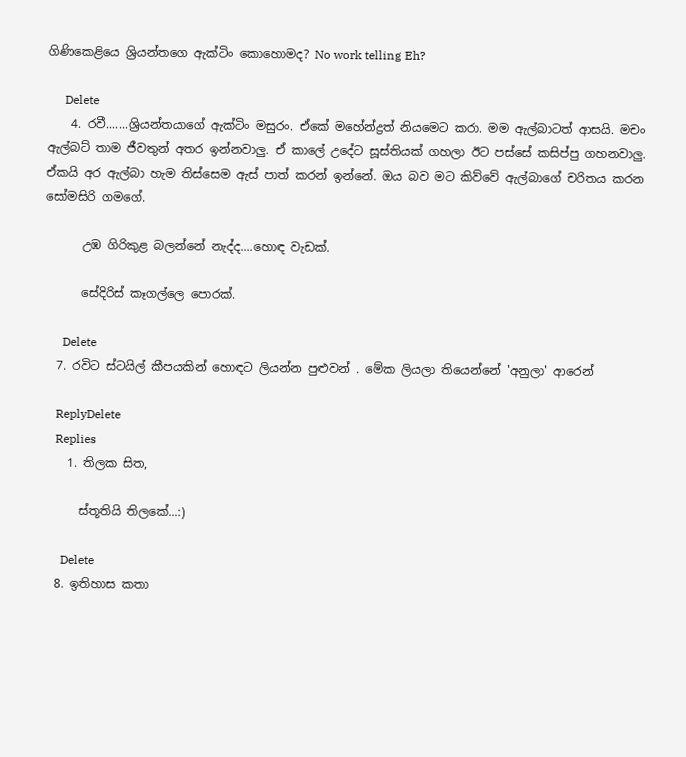ගිණිකෙළියෙ ශ්‍රියන්තගෙ ඇක්ටිං කොහොමද? No work telling Eh?

      Delete
    4. රවී.......ශ්‍රියන්තයාගේ ඇක්ටිං මසුරං. ඒකේ මහේන්ද්‍රත් නියමෙට කරා. මම ඇල්බාටත් ආසයි. මචං ඇල්බට් තාම ජීවතුන් අතර ඉන්නවාලු. ඒ කාලේ උදේට සූස්තියක් ගහලා ඊට පස්සේ කසිප්පු ගහනවාලු. ඒකයි අර ඇල්බා හැම තිස්සෙම ඇස් පාත් කරන් ඉන්නේ. ඔය බව මට කිව්වේ ඇල්බාගේ චරිතය කරන සෝමසිරි ගමගේ.

      උඹ ගිරිකුළ බලන්නේ නැද්ද....හොඳ වැඩක්.

      සේදිරිස් කෑගල්ලෙ පොරක්.

      Delete
  7. රවිට ස්ටයිල් කීපයකින් හොඳට ලියන්න පුළුවන් . මේක ලියලා තියෙන්නේ 'අනුලා' ආරෙන්

    ReplyDelete
    Replies
    1. තිලක සිත,

      ස්තූතියි තිලකේ...:)

      Delete
  8. ඉතිහාස කතා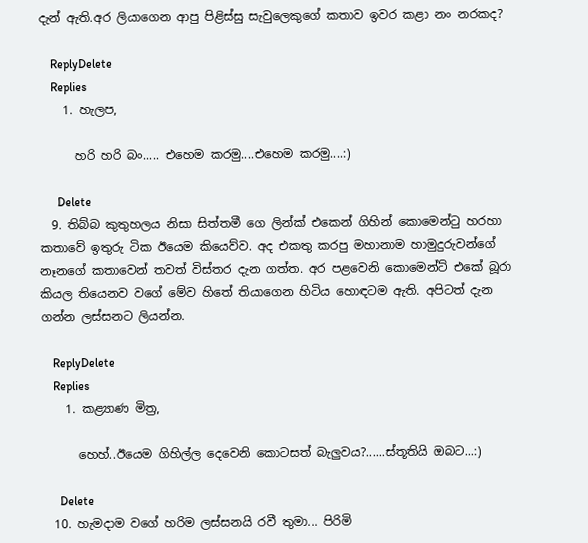දැන් ඇති.අර ලියාගෙන ආපු පිළිස්සු සැවුලෙකුගේ කතාව ඉවර කළා නං නරකද?

    ReplyDelete
    Replies
    1. හැලප,

      හරි හරි බං..... එහෙම කරමු....එහෙම කරමු....:)

      Delete
  9. තිබ්බ කුතුහලය නිසා සිත්තමී ගෙ ලින්ක් එකෙන් ගිහින් කොමෙන්ටු හරහා කතාවේ ඉතුරු ටික ඊයෙම කියෙව්ව. අද එකතු කරපු මහානාම හාමුදුරුවන්ගේ නෑනගේ කතාවෙන් තවත් විස්තර දැන ගත්ත. අර පළවෙනි කොමෙන්ට් එකේ බූරා කියල තියෙනව වගේ මේව හිතේ තියාගෙන හිටිය හොඳටම ඇති. අපිටත් දැන ගන්න ලස්සනට ලියන්න.

    ReplyDelete
    Replies
    1. කළ්‍යාණ මිත්‍ර,

      හෙහ්..ඊයෙම ගිහිල්ල දෙවෙනි කොටසත් බැලුවය?......ස්තූතියි ඔබට...:)

      Delete
  10. හැමදාම වගේ හරිම ලස්සනයි රවී තුමා... පිරිමි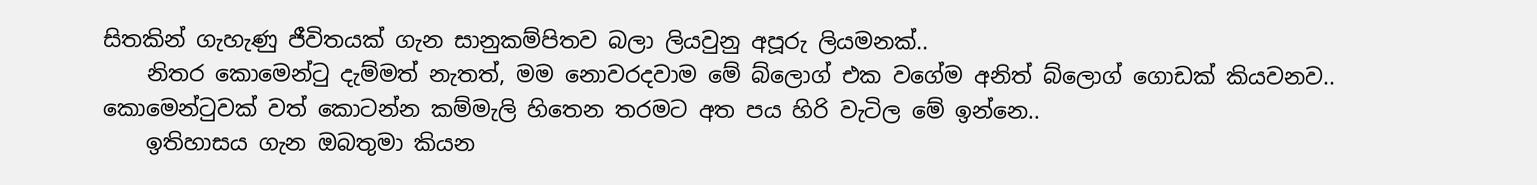සිතකින් ගැහැණු ජීවිතයක් ගැන සානුකම්පිතව බලා ලියවුනු අපූරු ලියමනක්..
    නිතර කොමෙන්ටු දැම්මත් නැතත්, මම නොවරදවාම මේ බ්ලොග් එක වගේම අනිත් බ්ලොග් ගොඩක් කියවනව.. කොමෙන්ටුවක් වත් කොටන්න කම්මැලි හිතෙන තරමට අත පය හිරි වැටිල මේ ඉන්නෙ..
    ඉතිහාසය ගැන ඔබතුමා කියන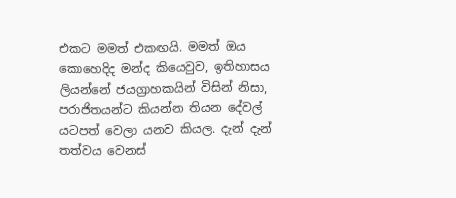එකට මමත් එකඟයි. මමත් ඔය කොහෙදිද මන්ද කියෙවුව, ඉතිහාසය ලියන්නේ ජයග්‍රාහකයින් විසින් නිසා, පරාජිතයන්ට කියන්න තියන දේවල් යටපත් වෙලා යනව කියල. දැන් දැන් තත්වය වෙනස්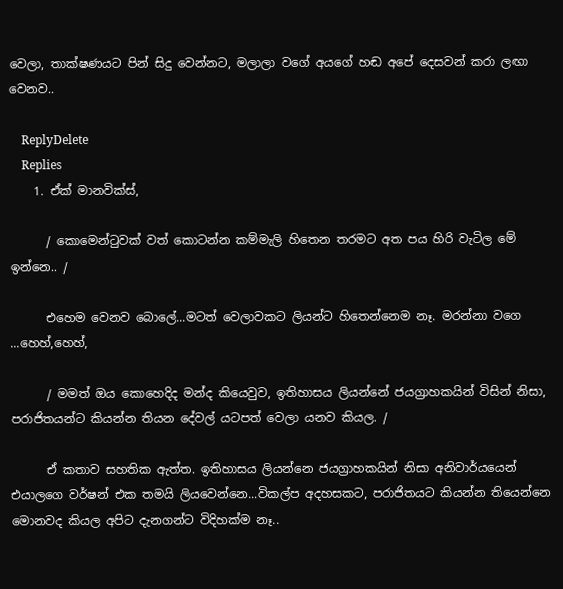වෙලා, තාක්ෂණයට පින් සිදු වෙන්නට, මලාලා වගේ අයගේ හඬ අපේ දෙසවන් කරා ලඟා වෙනව..

    ReplyDelete
    Replies
    1. ඒක් මානවික්ස්,

      / කොමෙන්ටුවක් වත් කොටන්න කම්මැලි හිතෙන තරමට අත පය හිරි වැටිල මේ ඉන්නෙ.. /

      එහෙම වෙනව බොලේ...මටත් වෙලාවකට ලියන්ට හිතෙන්නෙම නෑ. මරන්නා වගෙ ...හෙහ්,හෙහ්,

      / මමත් ඔය කොහෙදිද මන්ද කියෙවුව, ඉතිහාසය ලියන්නේ ජයග්‍රාහකයින් විසින් නිසා, පරාජිතයන්ට කියන්න තියන දේවල් යටපත් වෙලා යනව කියල. /

      ඒ කතාව සහතික ඇත්ත. ඉතිහාසය ලියන්නෙ ජයග්‍රාහකයින් නිසා අනිවාර්යයෙන් එයාලගෙ වර්ෂන් එක තමයි ලියවෙන්නෙ...විකල්ප අදහසකට, පරාජිතයට කියන්න තියෙන්නෙ මොනවද කියල අපිට දැනගන්ට විදිහක්ම නෑ..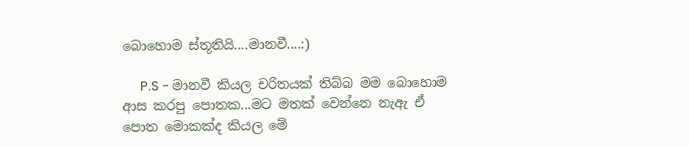බොහොම ස්තූතියි....මානවී....:)

      P.S - මානවී කියල චරිතයක් තිබ්බ මම බොහොම ආස කරපු පොතක...මට මතක් වෙන්නෙ නැඇ ඒ පොත මොකක්ද කියල මේ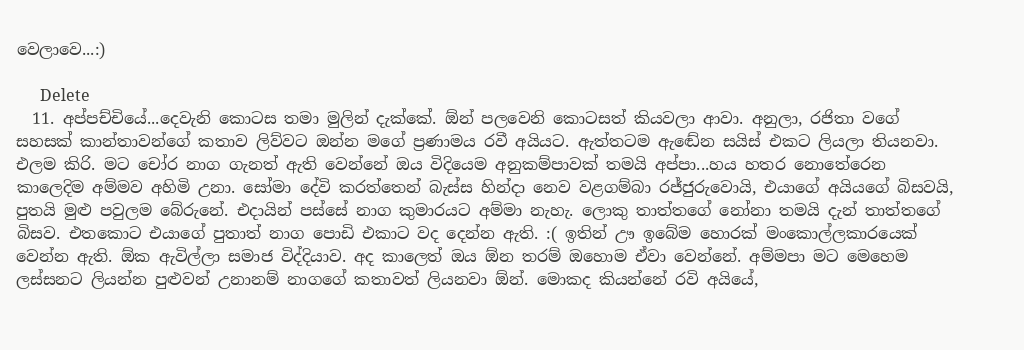වෙලාවෙ...:)

      Delete
  11. අප්පච්චියේ...දෙවැනි කොටස තමා මුලින් දැක්කේ. ඕන් පලවෙනි කොටසත් කියවලා ආවා. අනුලා, රජිතා වගේ සහසක් කාන්තාවන්ගේ කතාව ලිව්වට ඔන්න මගේ ප්‍රණාමය රවී අයියට. ඇත්තටම ඇඬේන සයිස් එකට ලියලා තියනවා. එලම කිරි. මට චෝර නාග ගැනත් ඇති වෙන්නේ ඔය විදියෙම අනුකම්පාවක් තමයි අප්පා...හය හතර නොතේරෙන කාලෙදිම අම්මව අහිමි උනා. සෝමා දේවි කරත්තෙන් බැස්ස හින්දා නෙව වළගම්බා රජ්ජුරුවොයි, එයාගේ අයියගේ බිසවයි, පුතයි මුළු පවුලම බේරුනේ. එදායින් පස්සේ නාග කුමාරයට අම්මා නැහැ. ලොකු තාත්තගේ නෝනා තමයි දැන් තාත්තගේ බිසව. එතකොට එයාගේ පුතාත් නාග පොඩි එකාට වද දෙන්න ඇති. :( ඉතින් ඌ ඉබේම හොරක් මංකොල්ලකාරයෙක් වෙන්න ඇති. ඕක ඇවිල්ලා සමාජ විද්දියාව. අද කාලෙත් ඔය ඕන තරම් ඔහොම ඒවා වෙන්නේ. අම්මපා මට මෙහෙම ලස්සනට ලියන්න පුළුවන් උනානම් නාගගේ කතාවත් ලියනවා ඕන්. මොකද කියන්නේ රවි අයියේ,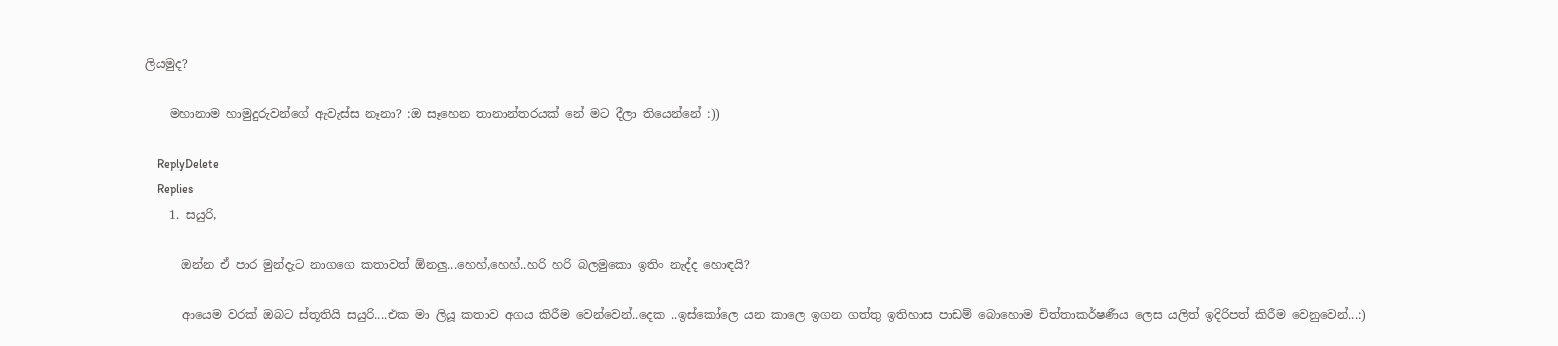ලියමුද?

    මහානාම හාමුදුරුවන්ගේ ඇවැස්ස නෑනා? :ඔ සෑහෙන තානාන්තරයක් නේ මට දීලා තියෙන්නේ :))

    ReplyDelete
    Replies
    1. සයුරි,

      ඔන්න ඒ පාර මුන්දැට නාගගෙ කතාවත් ඕනලු...හෙහ්,හෙහ්..හරි හරි බලමුකො ඉතිං නැද්ද හොඳයි?

      ආයෙම වරක් ඔබට ස්තූතියි සයුරි....එක මා ලියූ කතාව අගය කිරීම වෙන්වෙන්..දෙක ..ඉස්කෝලෙ යන කාලෙ ඉගන ගත්තු ඉතිහාස පාඩම් බොහොම චිත්තාකර්ෂණීය ලෙස යලිත් ඉදිරිපත් කිරීම වෙනුවෙන්...:)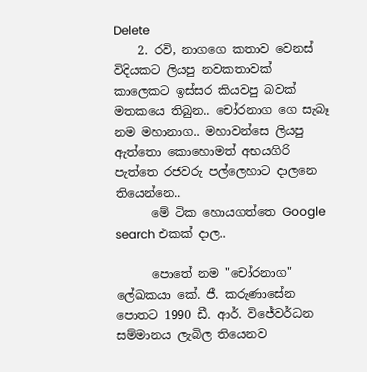Delete
    2. රවි, නාගගෙ කතාව වෙනස් විදියකට ලියපු නවකතාවක් කාලෙකට ඉස්සර කියවපු බවක් මතකයෙ තිබුන.. චෝරනාග ගෙ සැබෑ නම මහානාග.. මහාවන්සෙ ලියපු ඇත්තො කොහොමත් අභයගිරි පැත්තෙ රජවරු පල්ලෙහාට දාලනෙ තියෙන්නෙ..
      මේ ටික හොයගත්තෙ Google search එකක් දාල..

      පොතේ නම "චෝරනාග" ලේඛකයා කේ. ජී. කරුණාසේන පොතට 1990 ඩී. ආර්. විජේවර්ධන සම්මානය ලැබිල තියෙනව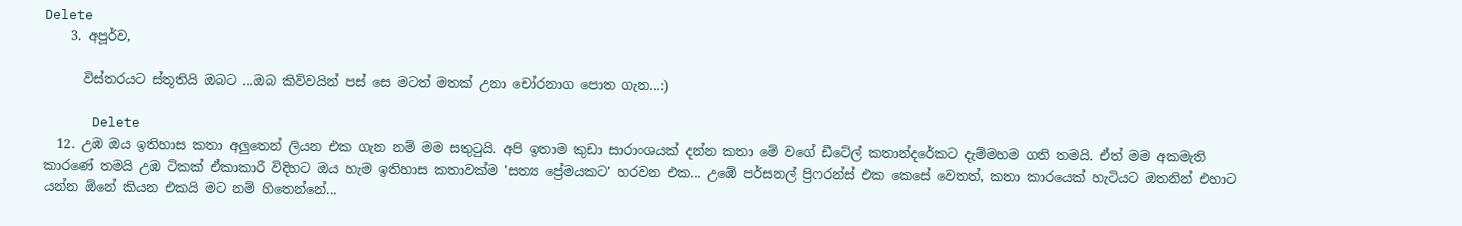Delete
    3. අපූර්ව,

      විස්තරයට ස්තූතියි ඔබට ...ඔබ කිව්වයින් පස් සෙ මටත් මතක් උනා චෝරනාග පොත ගැන...:)

      Delete
  12. උඹ ඔය ඉතිහාස කතා අලුතෙන් ලියන එක ගැන නම් මම සතුටුයි. අපි ඉතාම කුඩා සාරාංශයක් දන්න කතා මේ වගේ ඩීටේල් කතාන්දරේකට දැම්මහම ගති තමයි. ඒත් මම අකමැති කාරණේ තමයි උඹ ටිකක් ඒකාකාරී විදිහට ඔය හැම ඉතිහාස කතාවක්ම 'සත්‍ය ප්‍රේමයකට' හරවන එක... උඹේ පර්සනල් ප්‍රිෆරන්ස් එක කෙසේ වෙතත්, කතා කාරයෙක් හැටියට ඔතනින් එහාට යන්න ඕනේ කියන එකයි මට නම් හිතෙන්නේ...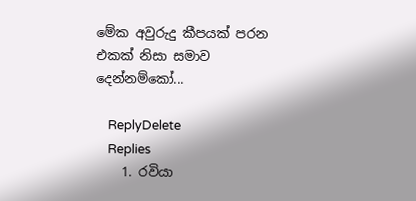මේක අවුරුදු කීපයක් පරන එකක් නිසා සමාව දෙන්නම්කෝ...

    ReplyDelete
    Replies
    1. රවියා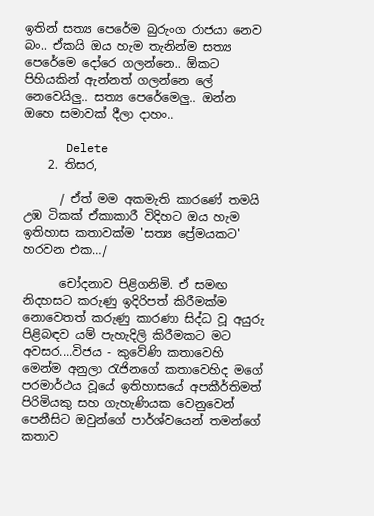ඉතින් සත්‍ය පෙරේම බුරුංග රාජයා නෙව බං.. ඒකයි ඔය හැම තැනින්ම සත්‍ය පෙරේමෙ දෝරෙ ගලන්නෙ.. ඕකට පිහියකින් ඇන්නත් ගලන්නෙ ලේ නෙවෙයිලු.. සත්‍ය පෙරේමෙලු.. ඔන්න ඔහෙ සමාවක් දීලා දාහං..

      Delete
    2. තිසර,

      / ඒත් මම අකමැති කාරණේ තමයි උඹ ටිකක් ඒකාකාරී විදිහට ඔය හැම ඉතිහාස කතාවක්ම 'සත්‍ය ප්‍රේමයකට' හරවන එක…/

      චෝදනාව පිළිගනිමි. ඒ සමඟ නිදහසට කරුණු ඉදිරිපත් කිරීමක්ම නොවෙතත් කරුණු කාරණා සිද්ධ වූ අයුරු පිළිබඳව යම් පැහැදිලි කිරීමකට මට අවසර....විජය - කුවේණි කතාවෙහි මෙන්ම අනුලා රැජිනගේ කතාවෙහිද මගේ පරමාර්ථය වූයේ ඉතිහාසයේ අපකීර්තිමත් පිරිමියකු සහ ගැහැණියක වෙනුවෙන් පෙනීසිට ඔවුන්ගේ පාර්ශ්වයෙන් තමන්ගේ කතාව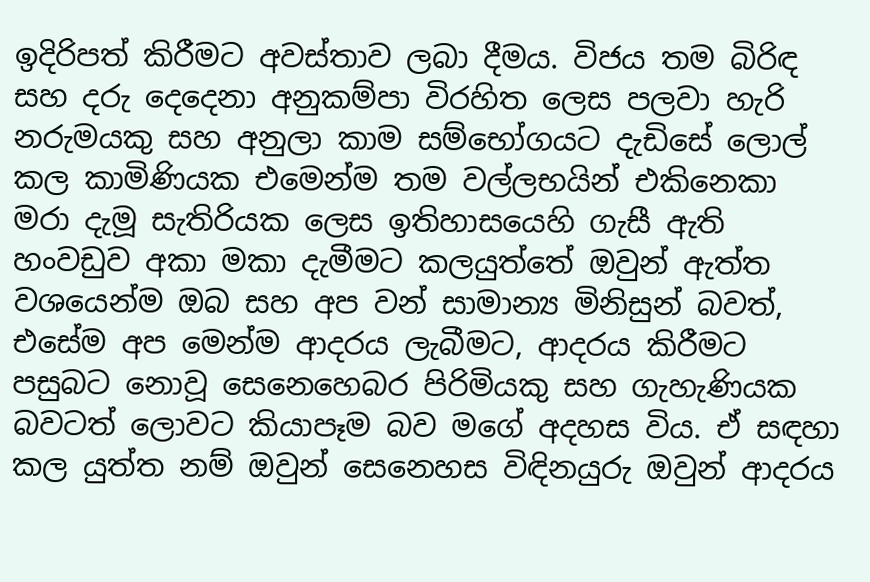ඉදිරිපත් කිරීමට අවස්තාව ලබා දීමය. විජය තම බිරිඳ සහ දරු දෙදෙනා අනුකම්පා විරහිත ලෙස පලවා හැරි නරුමයකු සහ අනුලා කාම සම්භෝගයට දැඩිසේ ලොල් කල කාමිණියක එමෙන්ම තම වල්ලභයින් එකිනෙකා මරා දැමූ සැතිරියක ලෙස ඉතිහාසයෙහි ගැසී ඇති හංවඩුව අකා මකා දැමීමට කලයුත්තේ ඔවුන් ඇත්ත වශයෙන්ම ඔබ සහ අප වන් සාමාන්‍ය මිනිසුන් බවත්, එසේම අප මෙන්ම ආදරය ලැබීමට, ආදරය කිරීමට පසුබට නොවූ සෙනෙහෙබර පිරිමියකු සහ ගැහැණියක බවටත් ලොවට කියාපෑම බව මගේ අදහස විය. ඒ සඳහා කල යුත්ත නම් ඔවුන් සෙනෙහස විඳිනයුරු ඔවුන් ආදරය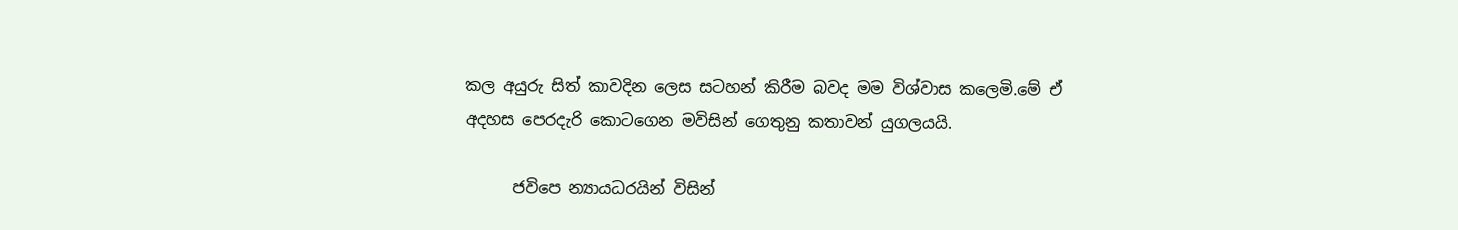කල අයුරු සිත් කාවදින ලෙස සටහන් කිරීම බවද මම විශ්වාස කලෙමි.මේ ඒ අදහස පෙරදැරි කොටගෙන මවිසින් ගෙතුනු කතාවන් යුගලයයි.

      ජවිපෙ න්‍යායධරයින් විසින්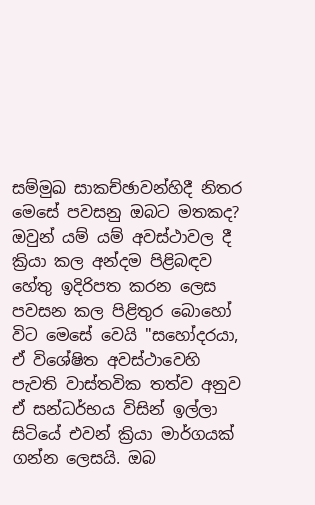සම්මුඛ සාකච්ඡාවන්හිදී නිතර මෙසේ පවසනු ඔබට මතකද? ඔවුන් යම් යම් අවස්ථාවල දී ක්‍රියා කල අන්දම පිළිබඳව හේතු ඉදිරිපත කරන ලෙස පවසන කල පිළිතුර බොහෝ විට මෙසේ වෙයි "සහෝදරයා, ඒ විශේෂිත අවස්ථාවෙහි පැවති වාස්තවික තත්ව අනුව ඒ සන්ධර්භය විසින් ඉල්ලා සිටියේ එවන් ක්‍රියා මාර්ගයක් ගන්න ලෙසයි. ඔබ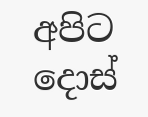අපිට දොස්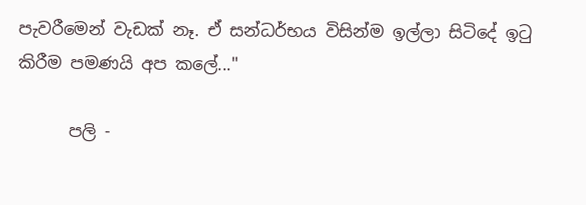පැවරීමෙන් වැඩක් නෑ. ඒ සන්ධර්භය විසින්ම ඉල්ලා සිටිදේ ඉටු කිරීම පමණයි අප කලේ..."

      පලි -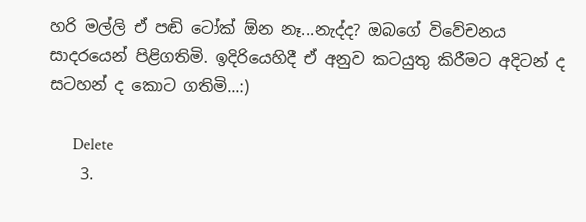හරි මල්ලි ඒ පඬි ටෝක් ඕන නෑ...නැද්ද? ඔබගේ විවේචනය සාදරයෙන් පිළිගතිමි. ඉදිරියෙහිදී ඒ අනුව කටයුතු කිරීමට අදිටන් ද සටහන් ද කොට ගතිමි...:)

      Delete
    3.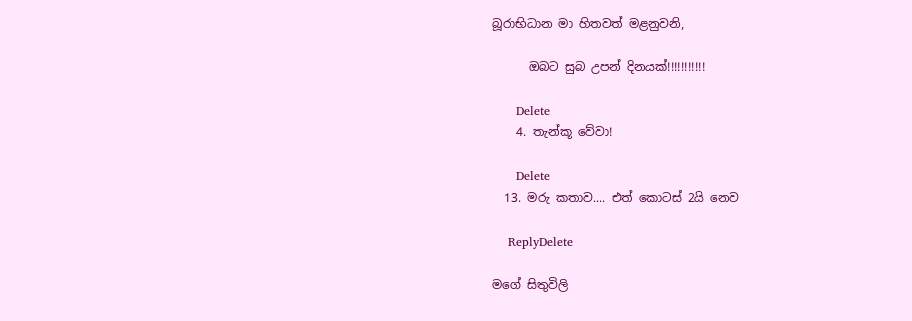බූරාභිධාන මා හිතවත් මළනුවනි,

      ඔබට සුබ උපන් දිනයක්!!!!!!!!!!!

      Delete
    4. තැන්කූ වේවා!

      Delete
  13. මරු කතාව.... එත් කොටස් 2යි නෙව

    ReplyDelete

මගේ සිතුවිලි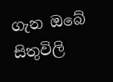ගැන ඔබේ සිතුවිලි